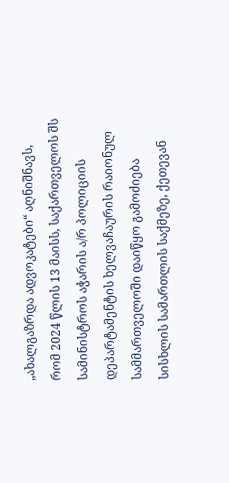„ახალგაზრდა ადვოკატები“ აღნიშნავს, რომ 2024 წლის 13 მაისს, საქართველოს შს სამინისტროს აჭარის ა/რ პოლიციის დეპარტამენტის ხელვაჩაურის რაიონულ სამმართველოში დაიწყო გამოძიება სისხლის სამართლის საქმეზე, ქეთევან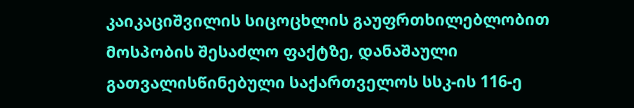კაიკაციშვილის სიცოცხლის გაუფრთხილებლობით მოსპობის შესაძლო ფაქტზე, დანაშაული გათვალისწინებული საქართველოს სსკ-ის 116-ე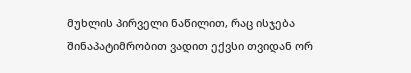მუხლის პირველი ნაწილით, რაც ისჯება შინაპატიმრობით ვადით ექვსი თვიდან ორ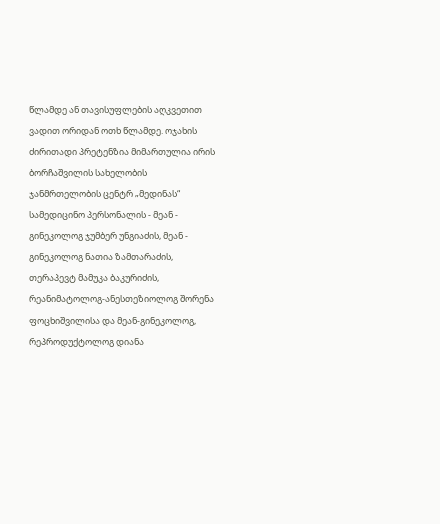წლამდე ან თავისუფლების აღკვეთით ვადით ორიდან ოთხ წლამდე. ოჯახის ძირითადი პრეტენზია მიმართულია ირის ბორჩაშვილის სახელობის ჯანმრთელობის ცენტრ „მედინას“ სამედიცინო პერსონალის - მეან - გინეკოლოგ ჯუმბერ უნგიაძის, მეან - გინეკოლოგ ნათია ზამთარაძის, თერაპევტ მამუკა ბაკურიძის, რეანიმატოლოგ-ანესთეზიოლოგ შორენა ფოცხიშვილისა და მეან-გინეკოლოგ, რეპროდუქტოლოგ დიანა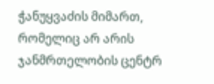ჭანუყვაძის მიმართ, რომელიც არ არის ჯანმრთელობის ცენტრ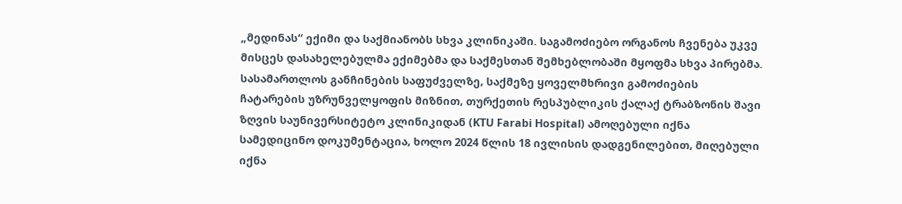„მედინას“ ექიმი და საქმიანობს სხვა კლინიკაში. საგამოძიებო ორგანოს ჩვენება უკვე მისცეს დასახელებულმა ექიმებმა და საქმესთან შემხებლობაში მყოფმა სხვა პირებმა. სასამართლოს განჩინების საფუძველზე, საქმეზე ყოველმხრივი გამოძიების ჩატარების უზრუნველყოფის მიზნით, თურქეთის რესპუბლიკის ქალაქ ტრაბზონის შავი ზღვის საუნივერსიტეტო კლინიკიდან (KTU Farabi Hospital) ამოღებული იქნა სამედიცინო დოკუმენტაცია, ხოლო 2024 წლის 18 ივლისის დადგენილებით, მიღებული იქნა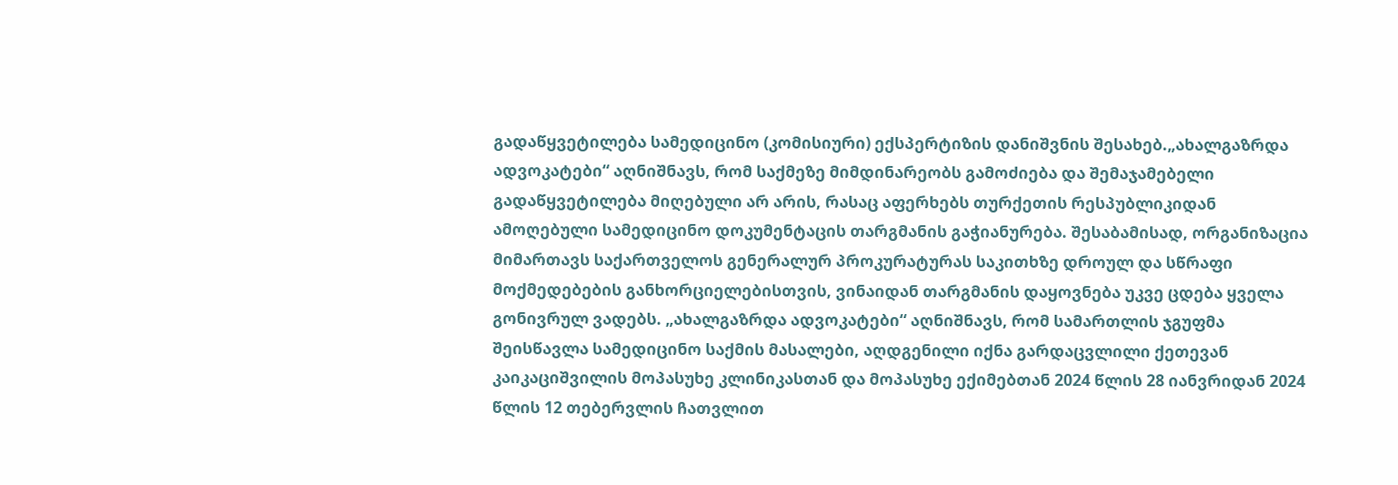გადაწყვეტილება სამედიცინო (კომისიური) ექსპერტიზის დანიშვნის შესახებ.„ახალგაზრდა ადვოკატები“ აღნიშნავს, რომ საქმეზე მიმდინარეობს გამოძიება და შემაჯამებელი გადაწყვეტილება მიღებული არ არის, რასაც აფერხებს თურქეთის რესპუბლიკიდან ამოღებული სამედიცინო დოკუმენტაცის თარგმანის გაჭიანურება. შესაბამისად, ორგანიზაცია მიმართავს საქართველოს გენერალურ პროკურატურას საკითხზე დროულ და სწრაფი მოქმედებების განხორციელებისთვის, ვინაიდან თარგმანის დაყოვნება უკვე ცდება ყველა გონივრულ ვადებს. „ახალგაზრდა ადვოკატები“ აღნიშნავს, რომ სამართლის ჯგუფმა შეისწავლა სამედიცინო საქმის მასალები, აღდგენილი იქნა გარდაცვლილი ქეთევან კაიკაციშვილის მოპასუხე კლინიკასთან და მოპასუხე ექიმებთან 2024 წლის 28 იანვრიდან 2024 წლის 12 თებერვლის ჩათვლით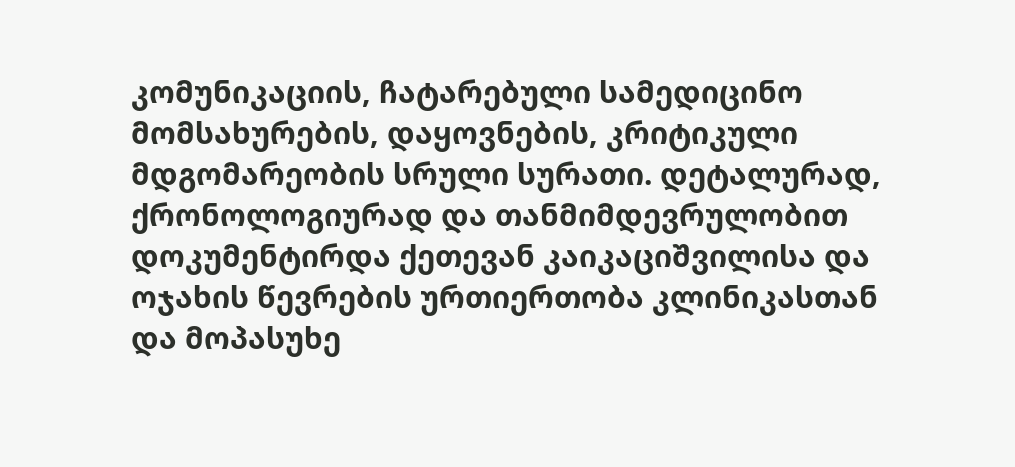კომუნიკაციის, ჩატარებული სამედიცინო მომსახურების, დაყოვნების, კრიტიკული მდგომარეობის სრული სურათი. დეტალურად, ქრონოლოგიურად და თანმიმდევრულობით დოკუმენტირდა ქეთევან კაიკაციშვილისა და ოჯახის წევრების ურთიერთობა კლინიკასთან და მოპასუხე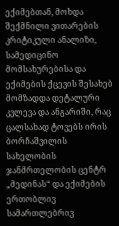ექიმებთან, მოხდა შექმნილი ვითარების კრიტიკული ანალიზი, სამედიცინო მომსახურებისა და ექიმების ქცევის შესახებ მომზადდა დეტალური კვლევა და ანგარიში, რაც ცალსახად ტოვებს ირის ბორჩაშვილის სახელობის ჯანმრთელობის ცენტრ „მედინას“ და ექიმების ერთობლივ სამართლებრივ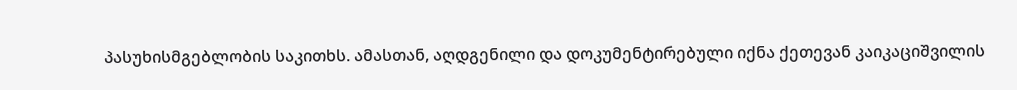პასუხისმგებლობის საკითხს. ამასთან, აღდგენილი და დოკუმენტირებული იქნა ქეთევან კაიკაციშვილის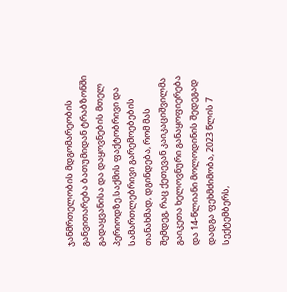ჯანმრთელობის მდგომარეობის განვითარება ბათუმიდან ტრაბზონში გადაყვანისა და დაყოვნების მთელ პერიოდზე.საქმის ფაქტობრივი და სამართლებრივი გარემოებების თანახმად, დგინდება, რომ მას შემდეგ, რაც ქეთევან კაიკაციშვილმა გაიკეთა ხელოვნური განაყოფიერება და 14-წლიანი მოლოდინის შედეგად დადგა ფეხმძიმობა, 2023 წლის 7 სექტემბერს,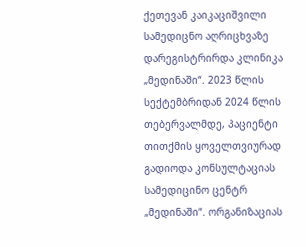ქეთევან კაიკაციშვილი სამედიცნო აღრიცხვაზე დარეგისტრირდა კლინიკა „მედინაში“. 2023 წლის სექტემბრიდან 2024 წლის თებერვალმდე, პაციენტი თითქმის ყოველთვიურად გადიოდა კონსულტაციას სამედიცინო ცენტრ „მედინაში“. ორგანიზაციას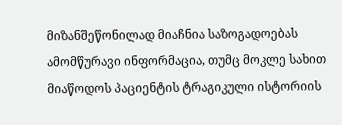მიზანშეწონილად მიაჩნია საზოგადოებას ამომწურავი ინფორმაცია, თუმც მოკლე სახით მიაწოდოს პაციენტის ტრაგიკული ისტორიის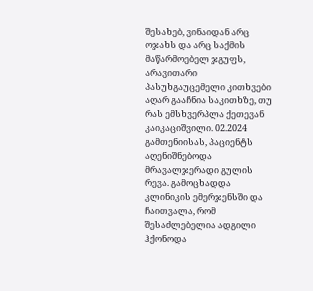შესახებ, ვინაიდან არც ოჯახს და არც საქმის მაწარმოებელ ჯგუფს, არავითარი პასუხგაუცემელი კითხვები აღარ გააჩნია საკითხზე, თუ რას ემსხვერპლა ქეთევან კაიკაციშვილი. 02.2024 გამთენიისას, პაციენტს აღენიშნებოდა მრავალჯერადი გულის რევა. გამოცხადდა კლინიკის ემერჯენსში და ჩაითვალა, რომ შესაძლებელია ადგილი ჰქონოდა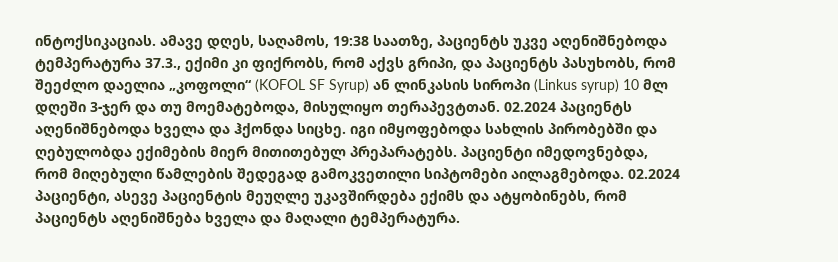ინტოქსიკაციას. ამავე დღეს, საღამოს, 19:38 საათზე, პაციენტს უკვე აღენიშნებოდა ტემპერატურა 37.3., ექიმი კი ფიქრობს, რომ აქვს გრიპი, და პაციენტს პასუხობს, რომ შეეძლო დაელია „კოფოლი“ (KOFOL SF Syrup) ან ლინკასის სიროპი (Linkus syrup) 10 მლ დღეში 3-ჯერ და თუ მოემატებოდა, მისულიყო თერაპევტთან. 02.2024 პაციენტს აღენიშნებოდა ხველა და ჰქონდა სიცხე. იგი იმყოფებოდა სახლის პირობებში და ღებულობდა ექიმების მიერ მითითებულ პრეპარატებს. პაციენტი იმედოვნებდა, რომ მიღებული წამლების შედეგად გამოკვეთილი სიპტომები აილაგმებოდა. 02.2024 პაციენტი, ასევე პაციენტის მეუღლე უკავშირდება ექიმს და ატყობინებს, რომ პაციენტს აღენიშნება ხველა და მაღალი ტემპერატურა.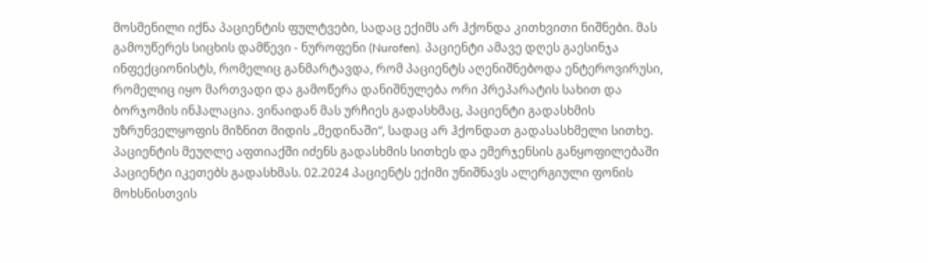მოსმენილი იქნა პაციენტის ფულტვები, სადაც ექიმს არ ჰქონდა კითხვითი ნიშნები. მას გამოუწერეს სიცხის დამწევი - ნუროფენი (Nurofen). პაციენტი ამავე დღეს გაესინჯა ინფექციონისტს, რომელიც განმარტავდა, რომ პაციენტს აღენიშნებოდა ენტეროვირუსი, რომელიც იყო მართვადი და გამოწერა დანიშნულება ორი პრეპარატის სახით და ბორჯომის ინჰალაცია. ვინაიდან მას ურჩიეს გადასხმაც, პაციენტი გადასხმის უზრუნველყოფის მიზნით მიდის „მედინაში“, სადაც არ ჰქონდათ გადასასხმელი სითხე. პაციენტის მეუღლე აფთიაქში იძენს გადასხმის სითხეს და ემერჯენსის განყოფილებაში პაციენტი იკეთებს გადასხმას. 02.2024 პაციენტს ექიმი უნიშნავს ალერგიული ფონის მოხსნისთვის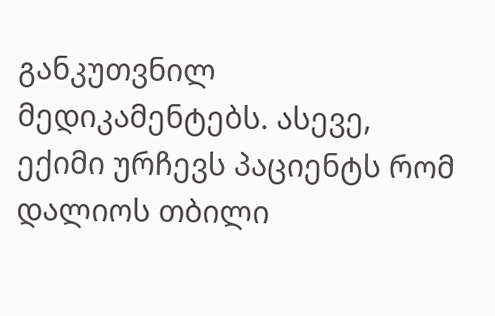განკუთვნილ მედიკამენტებს. ასევე, ექიმი ურჩევს პაციენტს რომ დალიოს თბილი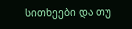სითხეები და თუ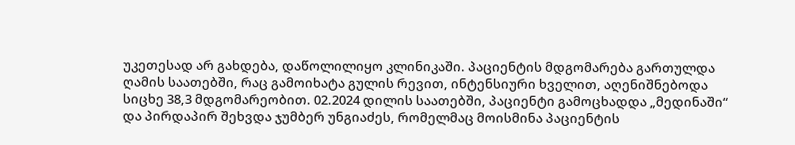უკეთესად არ გახდება, დაწოლილიყო კლინიკაში. პაციენტის მდგომარება გართულდა ღამის საათებში, რაც გამოიხატა გულის რევით, ინტენსიური ხველით, აღენიშნებოდა სიცხე 38,3 მდგომარეობით. 02.2024 დილის საათებში, პაციენტი გამოცხადდა „მედინაში“ და პირდაპირ შეხვდა ჯუმბერ უნგიაძეს, რომელმაც მოისმინა პაციენტის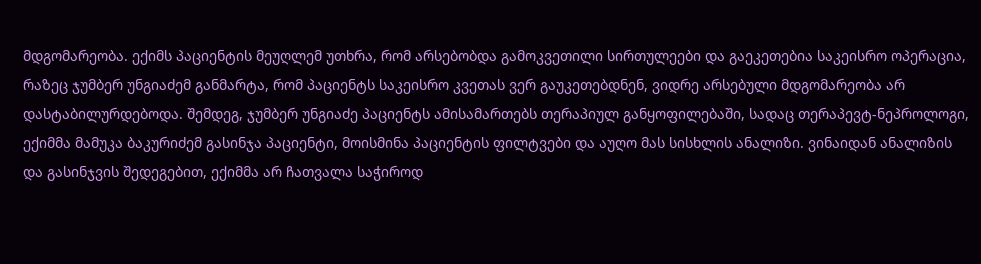მდგომარეობა. ექიმს პაციენტის მეუღლემ უთხრა, რომ არსებობდა გამოკვეთილი სირთულეები და გაეკეთებია საკეისრო ოპერაცია, რაზეც ჯუმბერ უნგიაძემ განმარტა, რომ პაციენტს საკეისრო კვეთას ვერ გაუკეთებდნენ, ვიდრე არსებული მდგომარეობა არ დასტაბილურდებოდა. შემდეგ, ჯუმბერ უნგიაძე პაციენტს ამისამართებს თერაპიულ განყოფილებაში, სადაც თერაპევტ-ნეპროლოგი, ექიმმა მამუკა ბაკურიძემ გასინჯა პაციენტი, მოისმინა პაციენტის ფილტვები და აუღო მას სისხლის ანალიზი. ვინაიდან ანალიზის და გასინჯვის შედეგებით, ექიმმა არ ჩათვალა საჭიროდ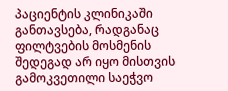პაციენტის კლინიკაში განთავსება, რადგანაც ფილტვების მოსმენის შედეგად არ იყო მისთვის გამოკვეთილი საეჭვო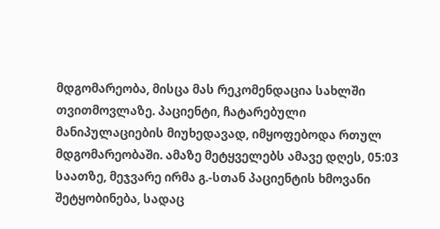მდგომარეობა, მისცა მას რეკომენდაცია სახლში თვითმოვლაზე. პაციენტი, ჩატარებული მანიპულაციების მიუხედავად, იმყოფებოდა რთულ მდგომარეობაში. ამაზე მეტყველებს ამავე დღეს, 05:03 საათზე, მეჯვარე ირმა გ.-სთან პაციენტის ხმოვანი შეტყობინება, სადაც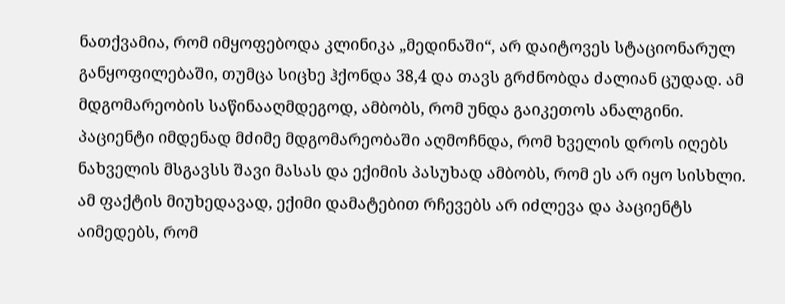ნათქვამია, რომ იმყოფებოდა კლინიკა „მედინაში“, არ დაიტოვეს სტაციონარულ განყოფილებაში, თუმცა სიცხე ჰქონდა 38,4 და თავს გრძნობდა ძალიან ცუდად. ამ მდგომარეობის საწინააღმდეგოდ, ამბობს, რომ უნდა გაიკეთოს ანალგინი. პაციენტი იმდენად მძიმე მდგომარეობაში აღმოჩნდა, რომ ხველის დროს იღებს ნახველის მსგავსს შავი მასას და ექიმის პასუხად ამბობს, რომ ეს არ იყო სისხლი. ამ ფაქტის მიუხედავად, ექიმი დამატებით რჩევებს არ იძლევა და პაციენტს აიმედებს, რომ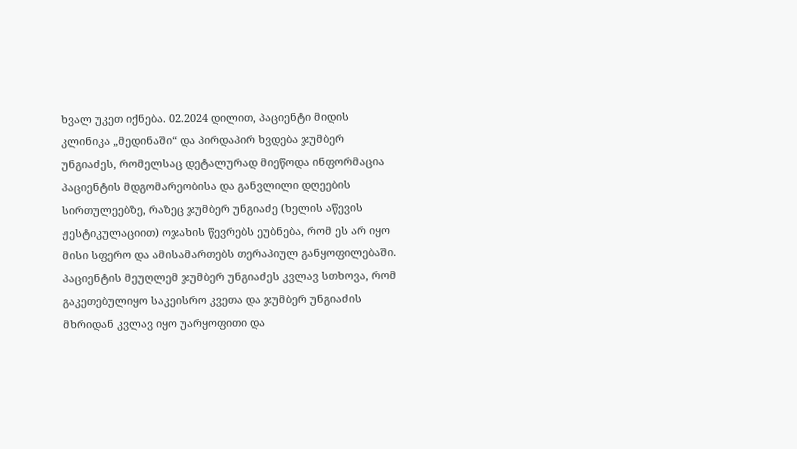ხვალ უკეთ იქნება. 02.2024 დილით, პაციენტი მიდის კლინიკა „მედინაში“ და პირდაპირ ხვდება ჯუმბერ უნგიაძეს, რომელსაც დეტალურად მიეწოდა ინფორმაცია პაციენტის მდგომარეობისა და განვლილი დღეების სირთულეებზე, რაზეც ჯუმბერ უნგიაძე (ხელის აწევის ჟესტიკულაციით) ოჯახის წევრებს ეუბნება, რომ ეს არ იყო მისი სფერო და ამისამართებს თერაპიულ განყოფილებაში. პაციენტის მეუღლემ ჯუმბერ უნგიაძეს კვლავ სთხოვა, რომ გაკეთებულიყო საკეისრო კვეთა და ჯუმბერ უნგიაძის მხრიდან კვლავ იყო უარყოფითი და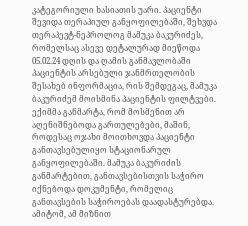კატეგორიული ხასიათის უარი. პაციენტი შევიდა თერაპიულ განყოფილებაში, შეხვდა თერაპევტ-ნეპროლოგ მამუკა ბაკურიძეს, რომელსაც ასევე დეტალურად მიეწოდა 05.02.24 დღის და ღამის განმავლობაში პაციენტის არსებული ჯანმრთელობის შესახებ ინფორმაცია, რის შემდეგაც, მამუკა ბაკურიძემ მოისმინა პაციენტის ფილტვები. ექიმმა განმარტა, რომ მოსმენით არ აღენიშნებოდა გართულებები, მაშინ, როდესაც ოჯახი მოითხოვდა პაციენტი განთავსებულიყო სტაციონარულ განყოფილებაში. მამუკა ბაკურიძის განმარტებით, განთავსებისთვის საჭირო იქნებოდა დოკუმენტი, რომელიც განთავსების საჭიროებას დაადასტურებდა. ამიტომ, ამ მიზნით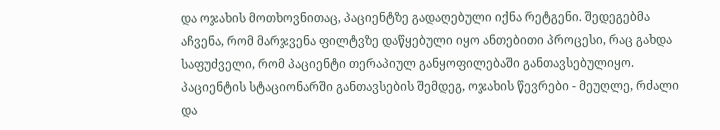და ოჯახის მოთხოვნითაც, პაციენტზე გადაღებული იქნა რეტგენი. შედეგებმა აჩვენა, რომ მარჯვენა ფილტვზე დაწყებული იყო ანთებითი პროცესი, რაც გახდა საფუძველი, რომ პაციენტი თერაპიულ განყოფილებაში განთავსებულიყო. პაციენტის სტაციონარში განთავსების შემდეგ, ოჯახის წევრები - მეუღლე, რძალი და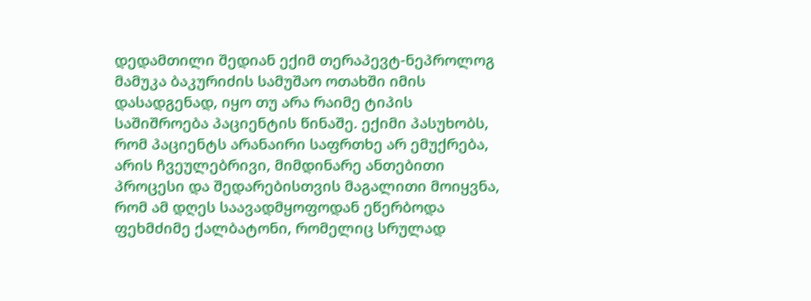დედამთილი შედიან ექიმ თერაპევტ-ნეპროლოგ მამუკა ბაკურიძის სამუშაო ოთახში იმის დასადგენად, იყო თუ არა რაიმე ტიპის საშიშროება პაციენტის წინაშე. ექიმი პასუხობს, რომ პაციენტს არანაირი საფრთხე არ ემუქრება, არის ჩვეულებრივი, მიმდინარე ანთებითი პროცესი და შედარებისთვის მაგალითი მოიყვნა, რომ ამ დღეს საავადმყოფოდან ეწერბოდა ფეხმძიმე ქალბატონი, რომელიც სრულად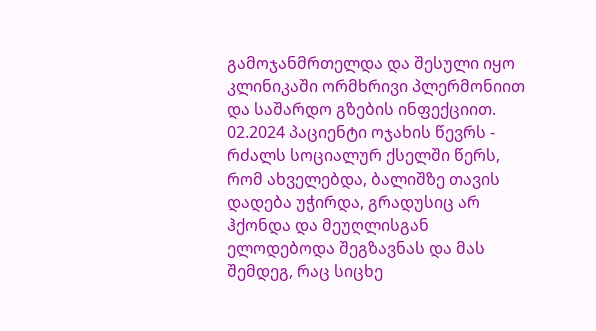გამოჯანმრთელდა და შესული იყო კლინიკაში ორმხრივი პლერმონიით და საშარდო გზების ინფექციით. 02.2024 პაციენტი ოჯახის წევრს - რძალს სოციალურ ქსელში წერს, რომ ახველებდა, ბალიშზე თავის დადება უჭირდა, გრადუსიც არ ჰქონდა და მეუღლისგან ელოდებოდა შეგზავნას და მას შემდეგ, რაც სიცხე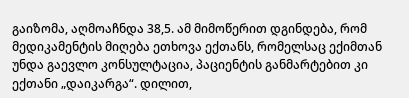გაიზომა, აღმოაჩნდა 38,5. ამ მიმოწერით დგინდება, რომ მედიკამენტის მიღება ეთხოვა ექთანს, რომელსაც ექიმთან უნდა გაევლო კონსულტაცია, პაციენტის განმარტებით კი ექთანი „დაიკარგა“. დილით,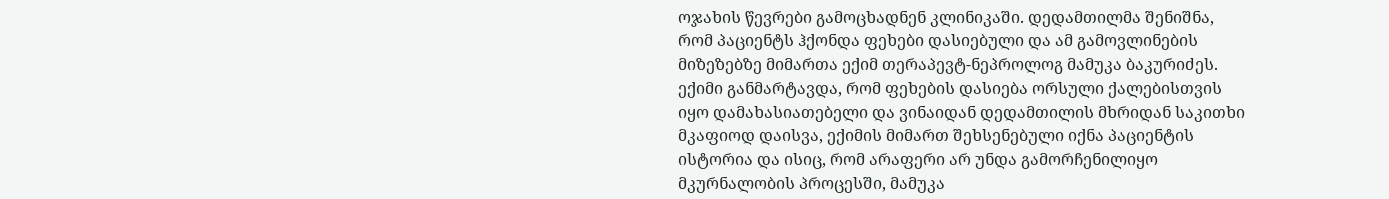ოჯახის წევრები გამოცხადნენ კლინიკაში. დედამთილმა შენიშნა, რომ პაციენტს ჰქონდა ფეხები დასიებული და ამ გამოვლინების მიზეზებზე მიმართა ექიმ თერაპევტ-ნეპროლოგ მამუკა ბაკურიძეს. ექიმი განმარტავდა, რომ ფეხების დასიება ორსული ქალებისთვის იყო დამახასიათებელი და ვინაიდან დედამთილის მხრიდან საკითხი მკაფიოდ დაისვა, ექიმის მიმართ შეხსენებული იქნა პაციენტის ისტორია და ისიც, რომ არაფერი არ უნდა გამორჩენილიყო მკურნალობის პროცესში, მამუკა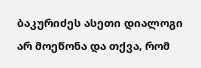ბაკურიძეს ასეთი დიალოგი არ მოეწონა და თქვა, რომ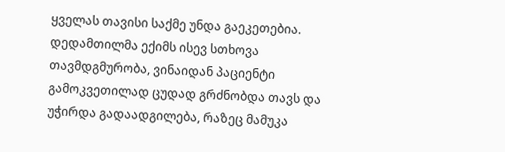ყველას თავისი საქმე უნდა გაეკეთებია. დედამთილმა ექიმს ისევ სთხოვა თავმდგმურობა, ვინაიდან პაციენტი გამოკვეთილად ცუდად გრძნობდა თავს და უჭირდა გადაადგილება, რაზეც მამუკა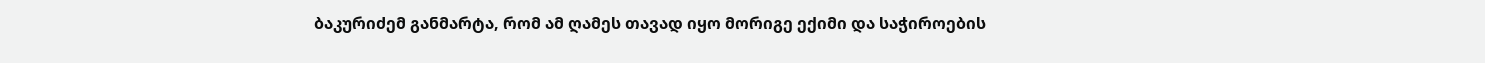ბაკურიძემ განმარტა, რომ ამ ღამეს თავად იყო მორიგე ექიმი და საჭიროების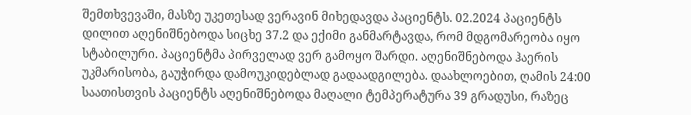შემთხვევაში, მასზე უკეთესად ვერავინ მიხედავდა პაციენტს. 02.2024 პაციენტს დილით აღენიშნებოდა სიცხე 37.2 და ექიმი განმარტავდა, რომ მდგომარეობა იყო სტაბილური. პაციენტმა პირველად ვერ გამოყო შარდი. აღენიშნებოდა ჰაერის უკმარისობა, გაუჭირდა დამოუკიდებლად გადაადგილება. დაახლოებით, ღამის 24:00 საათისთვის პაციენტს აღენიშნებოდა მაღალი ტემპერატურა 39 გრადუსი, რაზეც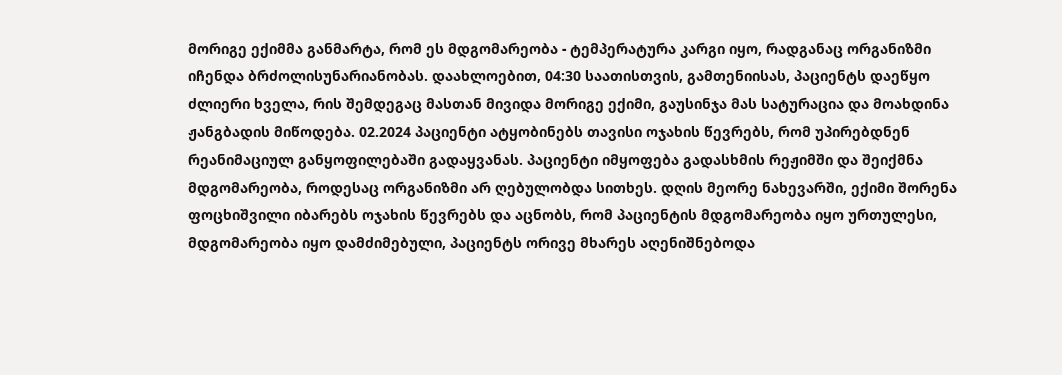მორიგე ექიმმა განმარტა, რომ ეს მდგომარეობა - ტემპერატურა კარგი იყო, რადგანაც ორგანიზმი იჩენდა ბრძოლისუნარიანობას. დაახლოებით, 04:30 საათისთვის, გამთენიისას, პაციენტს დაეწყო ძლიერი ხველა, რის შემდეგაც მასთან მივიდა მორიგე ექიმი, გაუსინჯა მას სატურაცია და მოახდინა ჟანგბადის მიწოდება. 02.2024 პაციენტი ატყობინებს თავისი ოჯახის წევრებს, რომ უპირებდნენ რეანიმაციულ განყოფილებაში გადაყვანას. პაციენტი იმყოფება გადასხმის რეჟიმში და შეიქმნა მდგომარეობა, როდესაც ორგანიზმი არ ღებულობდა სითხეს. დღის მეორე ნახევარში, ექიმი შორენა ფოცხიშვილი იბარებს ოჯახის წევრებს და აცნობს, რომ პაციენტის მდგომარეობა იყო ურთულესი, მდგომარეობა იყო დამძიმებული, პაციენტს ორივე მხარეს აღენიშნებოდა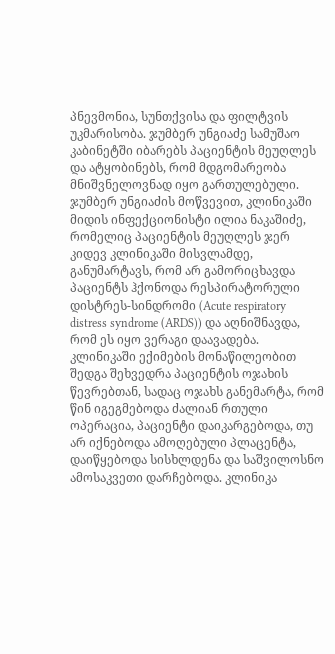პნევმონია, სუნთქვისა და ფილტვის უკმარისობა. ჯუმბერ უნგიაძე სამუშაო კაბინეტში იბარებს პაციენტის მეუღლეს და ატყობინებს, რომ მდგომარეობა მნიშვნელოვნად იყო გართულებული. ჯუმბერ უნგიაძის მოწვევით, კლინიკაში მიდის ინფექციონისტი ილია ნაკაშიძე, რომელიც პაციენტის მეუღლეს ჯერ კიდევ კლინიკაში მისვლამდე, განუმარტავს, რომ არ გამორიცხავდა პაციენტს ჰქონოდა რესპირატორული დისტრეს-სინდრომი (Acute respiratory distress syndrome (ARDS)) და აღნიშნავდა, რომ ეს იყო ვერაგი დაავადება. კლინიკაში ექიმების მონაწილეობით შედგა შეხვედრა პაციენტის ოჯახის წევრებთან, სადაც ოჯახს განემარტა, რომ წინ იგეგმებოდა ძალიან რთული ოპერაცია, პაციენტი დაიკარგებოდა, თუ არ იქნებოდა ამოღებული პლაცენტა, დაიწყებოდა სისხლდენა და საშვილოსნო ამოსაკვეთი დარჩებოდა. კლინიკა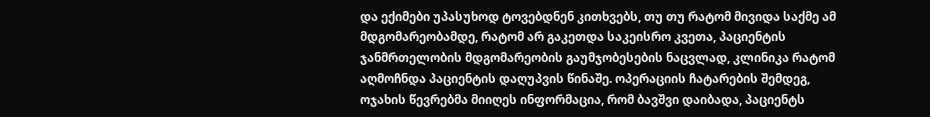და ექიმები უპასუხოდ ტოვებდნენ კითხვებს, თუ თუ რატომ მივიდა საქმე ამ მდგომარეობამდე, რატომ არ გაკეთდა საკეისრო კვეთა, პაციენტის ჯანმრთელობის მდგომარეობის გაუმჯობესების ნაცვლად, კლინიკა რატომ აღმოჩნდა პაციენტის დაღუპვის წინაშე. ოპერაციის ჩატარების შემდეგ, ოჯახის წევრებმა მიიღეს ინფორმაცია, რომ ბავშვი დაიბადა, პაციენტს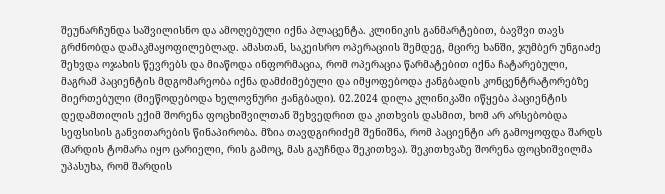შეუნარჩუნდა საშვილისნო და ამოღებული იქნა პლაცენტა. კლინიკის განმარტებით, ბავშვი თავს გრძნობდა დამაკმაყოფილებლად. ამასთან, საკეისრო ოპერაციის შემდეგ, მცირე ხანში, ჯუმბერ უნგიაძე შეხვდა ოჯახის წევრებს და მიაწოდა ინფორმაცია, რომ ოპერაცია წარმატებით იქნა ჩატარებული, მაგრამ პაციენტის მდგომარეობა იქნა დამძიმებული და იმყოფებოდა ჟანგბადის კონცენტრატორებზე მიერთებული (მიეწოდებოდა ხელოვნური ჟანგბადი). 02.2024 დილა კლინიკაში იწყება პაციენტის დედამთილის ექიმ შორენა ფოცხიშვილთან შეხვედრით და კითხვის დასმით, ხომ არ არსებობდა სეფსისის განვითარების წინაპირობა. მზია თავდგირიძემ შენიშნა, რომ პაციენტი არ გამოყოფდა შარდს (შარდის ტომარა იყო ცარიელი, რის გამოც, მას გაუჩნდა შეკითხვა). შეკითხვაზე შორენა ფოცხიშვილმა უპასუხა, რომ შარდის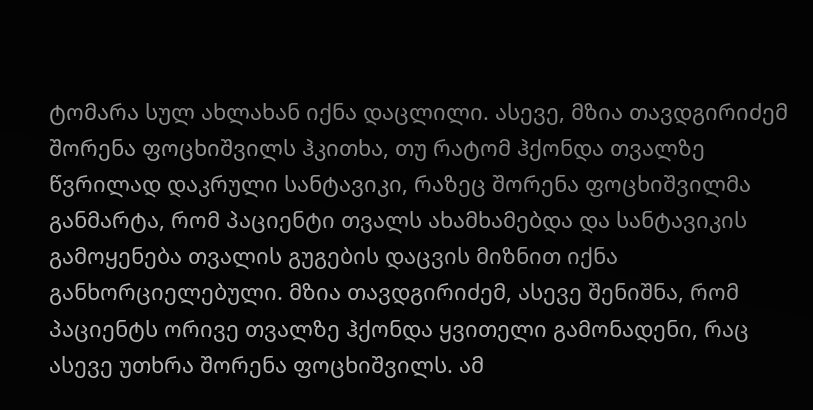ტომარა სულ ახლახან იქნა დაცლილი. ასევე, მზია თავდგირიძემ შორენა ფოცხიშვილს ჰკითხა, თუ რატომ ჰქონდა თვალზე წვრილად დაკრული სანტავიკი, რაზეც შორენა ფოცხიშვილმა განმარტა, რომ პაციენტი თვალს ახამხამებდა და სანტავიკის გამოყენება თვალის გუგების დაცვის მიზნით იქნა განხორციელებული. მზია თავდგირიძემ, ასევე შენიშნა, რომ პაციენტს ორივე თვალზე ჰქონდა ყვითელი გამონადენი, რაც ასევე უთხრა შორენა ფოცხიშვილს. ამ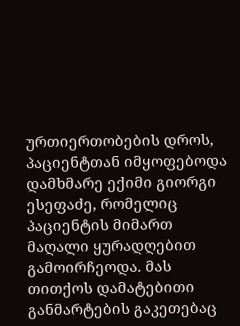ურთიერთობების დროს, პაციენტთან იმყოფებოდა დამხმარე ექიმი გიორგი ესეფაძე, რომელიც პაციენტის მიმართ მაღალი ყურადღებით გამოირჩეოდა. მას თითქოს დამატებითი განმარტების გაკეთებაც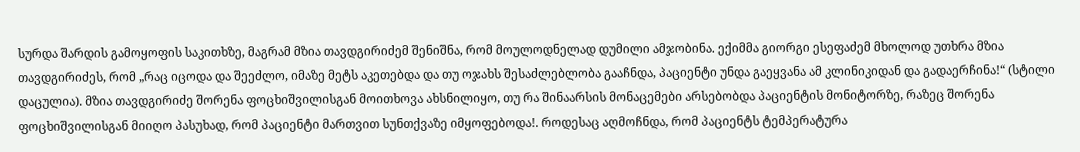სურდა შარდის გამოყოფის საკითხზე, მაგრამ მზია თავდგირიძემ შენიშნა, რომ მოულოდნელად დუმილი ამჯობინა. ექიმმა გიორგი ესეფაძემ მხოლოდ უთხრა მზია თავდგირიძეს, რომ „რაც იცოდა და შეეძლო, იმაზე მეტს აკეთებდა და თუ ოჯახს შესაძლებლობა გააჩნდა, პაციენტი უნდა გაეყვანა ამ კლინიკიდან და გადაერჩინა!“ (სტილი დაცულია). მზია თავდგირიძე შორენა ფოცხიშვილისგან მოითხოვა ახსნილიყო, თუ რა შინაარსის მონაცემები არსებობდა პაციენტის მონიტორზე, რაზეც შორენა ფოცხიშვილისგან მიიღო პასუხად, რომ პაციენტი მართვით სუნთქვაზე იმყოფებოდა!. როდესაც აღმოჩნდა, რომ პაციენტს ტემპერატურა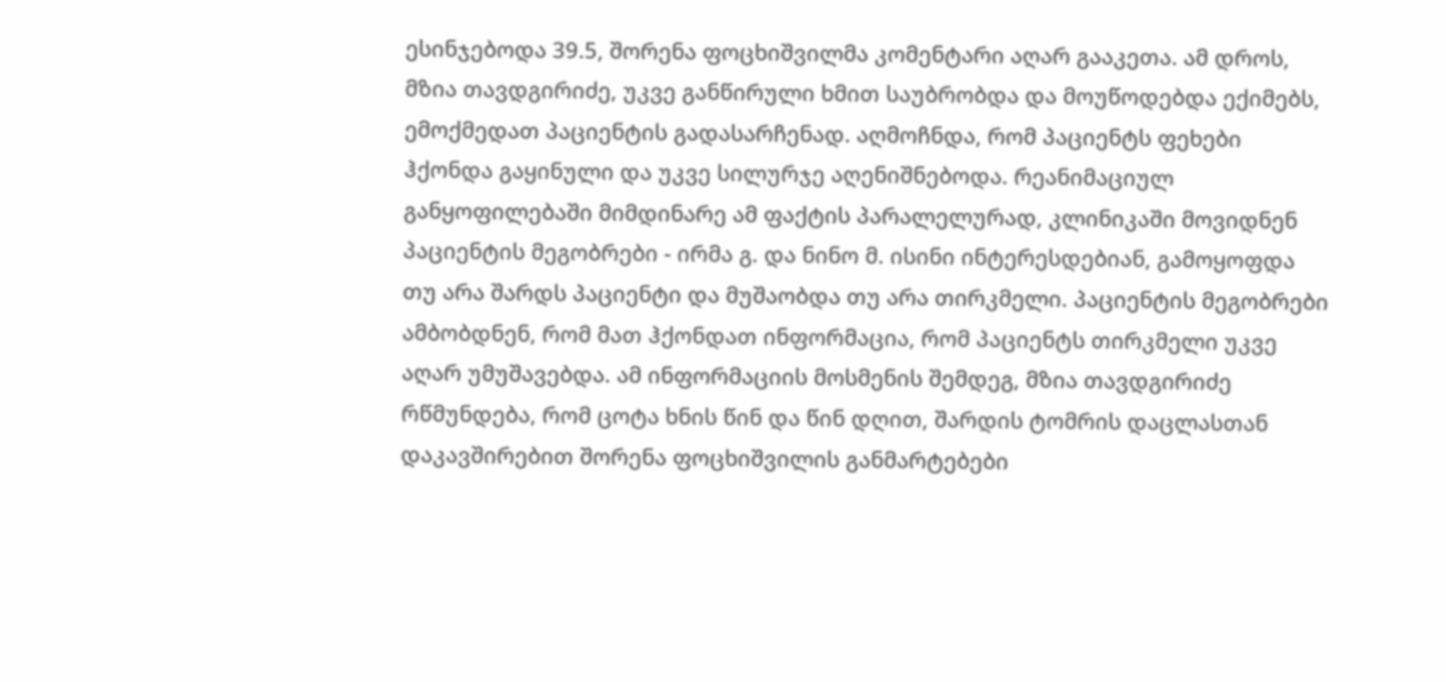ესინჯებოდა 39.5, შორენა ფოცხიშვილმა კომენტარი აღარ გააკეთა. ამ დროს, მზია თავდგირიძე, უკვე განწირული ხმით საუბრობდა და მოუწოდებდა ექიმებს, ემოქმედათ პაციენტის გადასარჩენად. აღმოჩნდა, რომ პაციენტს ფეხები ჰქონდა გაყინული და უკვე სილურჯე აღენიშნებოდა. რეანიმაციულ განყოფილებაში მიმდინარე ამ ფაქტის პარალელურად, კლინიკაში მოვიდნენ პაციენტის მეგობრები - ირმა გ. და ნინო მ. ისინი ინტერესდებიან, გამოყოფდა თუ არა შარდს პაციენტი და მუშაობდა თუ არა თირკმელი. პაციენტის მეგობრები ამბობდნენ, რომ მათ ჰქონდათ ინფორმაცია, რომ პაციენტს თირკმელი უკვე აღარ უმუშავებდა. ამ ინფორმაციის მოსმენის შემდეგ, მზია თავდგირიძე რწმუნდება, რომ ცოტა ხნის წინ და წინ დღით, შარდის ტომრის დაცლასთან დაკავშირებით შორენა ფოცხიშვილის განმარტებები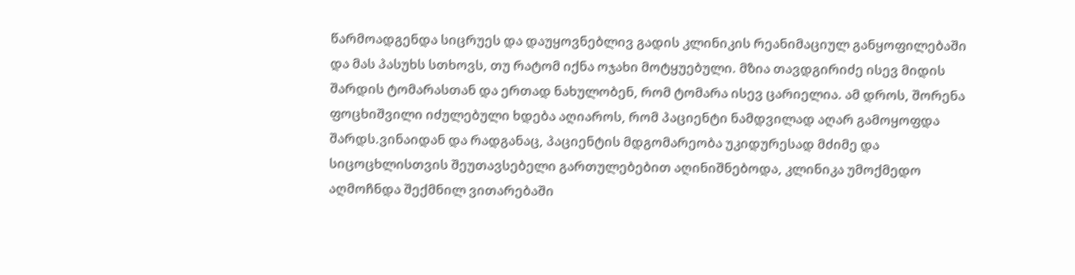წარმოადგენდა სიცრუეს და დაუყოვნებლივ გადის კლინიკის რეანიმაციულ განყოფილებაში და მას პასუხს სთხოვს, თუ რატომ იქნა ოჯახი მოტყუებული. მზია თავდგირიძე ისევ მიდის შარდის ტომარასთან და ერთად ნახულობენ, რომ ტომარა ისევ ცარიელია. ამ დროს, შორენა ფოცხიშვილი იძულებული ხდება აღიაროს, რომ პაციენტი ნამდვილად აღარ გამოყოფდა შარდს.ვინაიდან და რადგანაც, პაციენტის მდგომარეობა უკიდურესად მძიმე და სიცოცხლისთვის შეუთავსებელი გართულებებით აღინიშნებოდა, კლინიკა უმოქმედო აღმოჩნდა შექმნილ ვითარებაში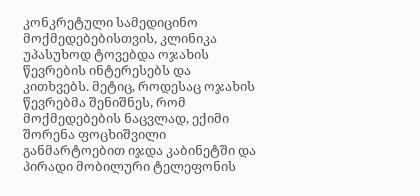კონკრეტული სამედიცინო მოქმედებებისთვის, კლინიკა უპასუხოდ ტოვებდა ოჯახის წევრების ინტერესებს და კითხვებს. მეტიც, როდესაც ოჯახის წევრებმა შენიშნეს, რომ მოქმედებების ნაცვლად, ექიმი შორენა ფოცხიშვილი განმარტოებით იჯდა კაბინეტში და პირადი მობილური ტელეფონის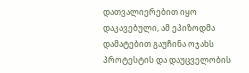დათვალიერებით იყო დაკავებული, ამ ეპიზოდმა დამატებით გაუჩინა ოჯახს პროტესტის და დაუცველობის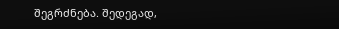შეგრძნება. შედეგად,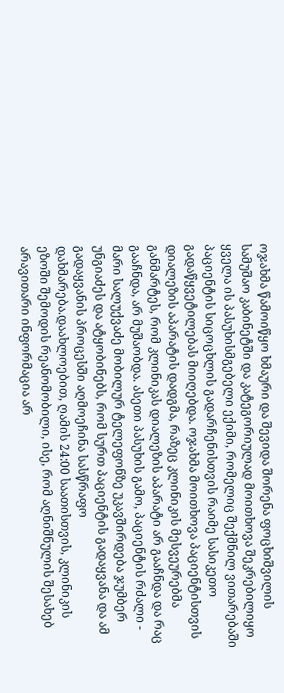ოჯახმა წამოიწყო ხმაური და შევიდა შორენა ფოცხიშვილის სამუშაო კაბინეტში და კატეგორიულად მოითხოვა შეკრებილიყო ყველა ის პასუხისმგებელი ექიმი, რომელიც შექმნილ ვითარებაში პაციენტის სიცოცხლის გადარჩენისთვის რაიმე სასიკეთო გადაწყვეტილებას მიიღებდა. ოჯახმა მოითხოვა პაციენტისთვის დიალეზის აპარატის დადგმა, რაზეც კლინიკის მესვეურებმა განმარტეს, რომ კლინიკას დიალეზის აპარატი არ გააჩნდა და რაც გააჩნდა, არ მუშაობდა. ასეთი პასუხის გამო, პაციენტის რძალი - მარი სალუქვაძე მობილურ ტელეფონზე უკავშირდება ჯუმბერ უნგიაძეს და ატყობინებს, რომ სურთ პაციენტის გადაყვანა და ამ გადაყვანის პროცესში აღმოეჩინა სასწრაფო დახმარება.დაახლოებით, ღამის 24:00 საათისთვის, კლინიკის ეზოში შემოდის რეანომობილი, ისე, რომ აღნიშნულის შესახებ არავითარი ინფორმაცია არ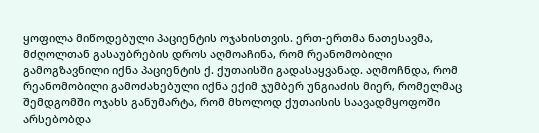ყოფილა მიწოდებული პაციენტის ოჯახისთვის. ერთ-ერთმა ნათესავმა, მძღოლთან გასაუბრების დროს აღმოაჩინა, რომ რეანომობილი გამოგზავნილი იქნა პაციენტის ქ. ქუთაისში გადასაყვანად. აღმოჩნდა, რომ რეანომობილი გამოძახებული იქნა ექიმ ჯუმბერ უნგიაძის მიერ, რომელმაც შემდგომში ოჯახს განუმარტა, რომ მხოლოდ ქუთაისის საავადმყოფოში არსებობდა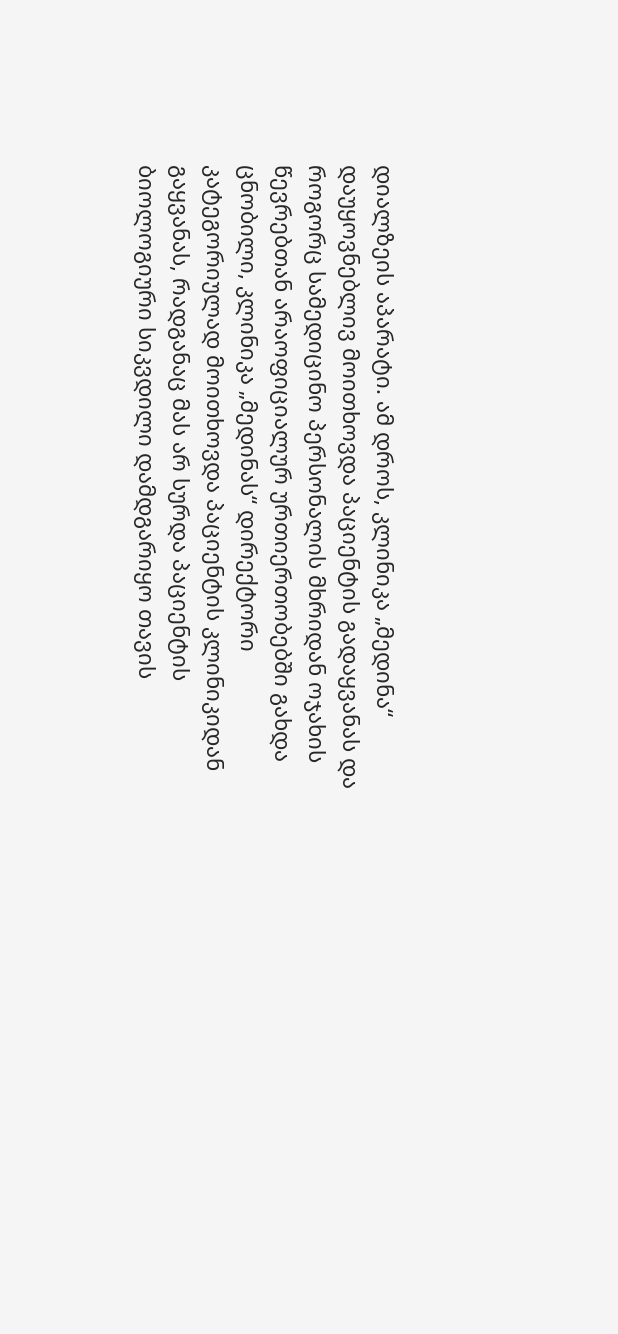დიალზეის აპარატი. ამ დროს, კლინიკა „მედინა“ დაუყოვნებლივ მოითხოვდა პაციენტის გადაყვანას და როგორც სამედიცინო პერსონალის მხრიდან ოჯახის წევრებთან არაოფიციალურ ურთიერთობებში გახდა ცნობილი, კლინიკა „მედინას“ დირექტორი კატეგორიულად მოითხოვდა პაციენტის კლინიკიდან გაყვანას, რადგანაც მას არ სურდა პაციენტის ბიოლოგიური სიკვდილი დამდგარიყო თავის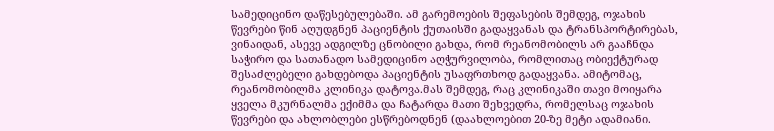სამედიცინო დაწესებულებაში. ამ გარემოების შეფასების შემდეგ, ოჯახის წევრები წინ აღუდგნენ პაციენტის ქუთაისში გადაყვანას და ტრანსპორტირებას, ვინაიდან, ასევე ადგილზე ცნობილი გახდა, რომ რეანომობილს არ გააჩნდა საჭირო და სათანადო სამედიცინო აღჭურვილობა, რომლითაც ობიექტურად შესაძლებელი გახდებოდა პაციენტის უსაფრთხოდ გადაყვანა. ამიტომაც, რეანომობილმა კლინიკა დატოვა.მას შემდეგ, რაც კლინიკაში თავი მოიყარა ყველა მკურნალმა ექიმმა და ჩატარდა მათი შეხვედრა, რომელსაც ოჯახის წევრები და ახლობლები ესწრებოდნენ (დაახლოებით 20-ზე მეტი ადამიანი.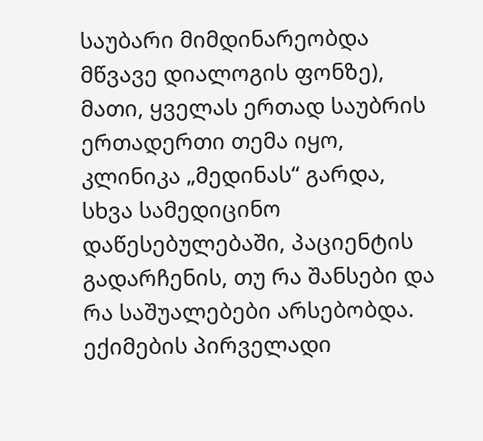საუბარი მიმდინარეობდა მწვავე დიალოგის ფონზე), მათი, ყველას ერთად საუბრის ერთადერთი თემა იყო, კლინიკა „მედინას“ გარდა, სხვა სამედიცინო დაწესებულებაში, პაციენტის გადარჩენის, თუ რა შანსები და რა საშუალებები არსებობდა. ექიმების პირველადი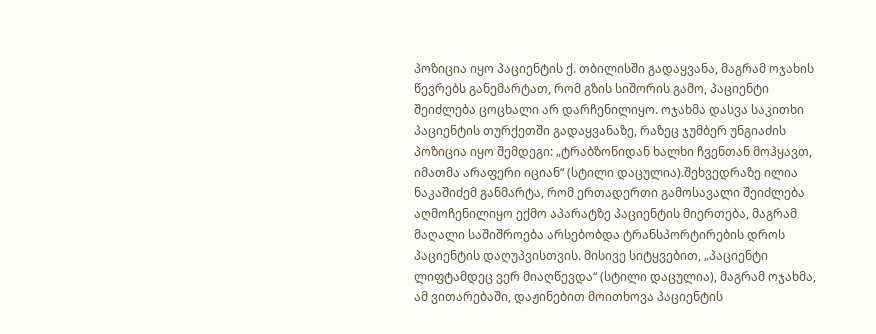პოზიცია იყო პაციენტის ქ. თბილისში გადაყვანა, მაგრამ ოჯახის წევრებს განემარტათ, რომ გზის სიშორის გამო, პაციენტი შეიძლება ცოცხალი არ დარჩენილიყო. ოჯახმა დასვა საკითხი პაციენტის თურქეთში გადაყვანაზე, რაზეც ჯუმბერ უნგიაძის პოზიცია იყო შემდეგი: „ტრაბზონიდან ხალხი ჩვენთან მოჰყავთ, იმათმა არაფერი იციან“ (სტილი დაცულია).შეხვედრაზე ილია ნაკაშიძემ განმარტა, რომ ერთადერთი გამოსავალი შეიძლება აღმოჩენილიყო ექმო აპარატზე პაციენტის მიერთება, მაგრამ მაღალი საშიშროება არსებობდა ტრანსპორტირების დროს პაციენტის დაღუპვისთვის. მისივე სიტყვებით, „პაციენტი ლიფტამდეც ვერ მიაღწევდა“ (სტილი დაცულია), მაგრამ ოჯახმა, ამ ვითარებაში, დაჟინებით მოითხოვა პაციენტის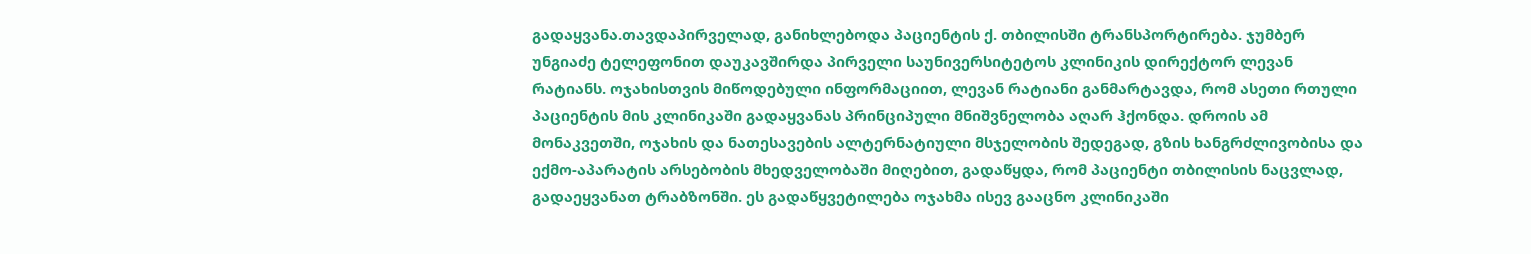გადაყვანა.თავდაპირველად, განიხლებოდა პაციენტის ქ. თბილისში ტრანსპორტირება. ჯუმბერ უნგიაძე ტელეფონით დაუკავშირდა პირველი საუნივერსიტეტოს კლინიკის დირექტორ ლევან რატიანს. ოჯახისთვის მიწოდებული ინფორმაციით, ლევან რატიანი განმარტავდა, რომ ასეთი რთული პაციენტის მის კლინიკაში გადაყვანას პრინციპული მნიშვნელობა აღარ ჰქონდა. დროის ამ მონაკვეთში, ოჯახის და ნათესავების ალტერნატიული მსჯელობის შედეგად, გზის ხანგრძლივობისა და ექმო-აპარატის არსებობის მხედველობაში მიღებით, გადაწყდა, რომ პაციენტი თბილისის ნაცვლად, გადაეყვანათ ტრაბზონში. ეს გადაწყვეტილება ოჯახმა ისევ გააცნო კლინიკაში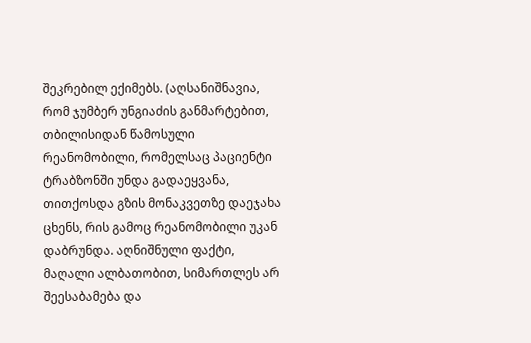შეკრებილ ექიმებს. (აღსანიშნავია, რომ ჯუმბერ უნგიაძის განმარტებით, თბილისიდან წამოსული რეანომობილი, რომელსაც პაციენტი ტრაბზონში უნდა გადაეყვანა, თითქოსდა გზის მონაკვეთზე დაეჯახა ცხენს, რის გამოც რეანომობილი უკან დაბრუნდა. აღნიშნული ფაქტი, მაღალი ალბათობით, სიმართლეს არ შეესაბამება და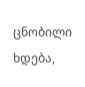ცნობილი ხდება,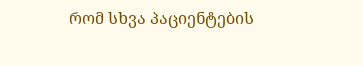რომ სხვა პაციენტების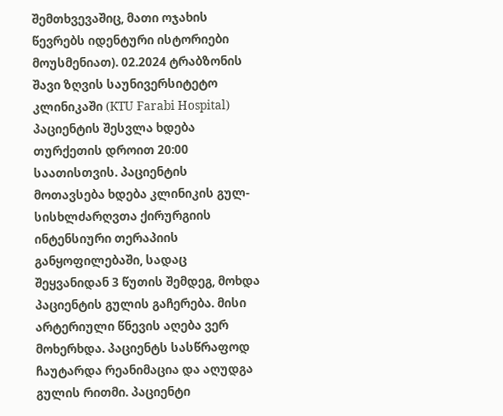შემთხვევაშიც, მათი ოჯახის წევრებს იდენტური ისტორიები მოუსმენიათ). 02.2024 ტრაბზონის შავი ზღვის საუნივერსიტეტო კლინიკაში (KTU Farabi Hospital) პაციენტის შესვლა ხდება თურქეთის დროით 20:00 საათისთვის. პაციენტის მოთავსება ხდება კლინიკის გულ-სისხლძარღვთა ქირურგიის ინტენსიური თერაპიის განყოფილებაში, სადაც შეყვანიდან 3 წუთის შემდეგ, მოხდა პაციენტის გულის გაჩერება. მისი არტერიული წნევის აღება ვერ მოხერხდა. პაციენტს სასწრაფოდ ჩაუტარდა რეანიმაცია და აღუდგა გულის რითმი. პაციენტი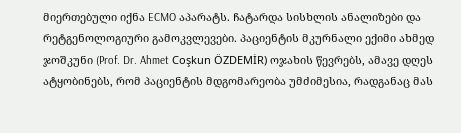მიერთებული იქნა ECMO აპარატს. ჩატარდა სისხლის ანალიზები და რეტგენოლოგიური გამოკვლევები. პაციენტის მკურნალი ექიმი ახმედ ჯოშკუნი (Prof. Dr. Ahmet Coşkun ÖZDEMİR) ოჯახის წევრებს, ამავე დღეს ატყობინებს, რომ პაციენტის მდგომარეობა უმძიმესია, რადგანაც მას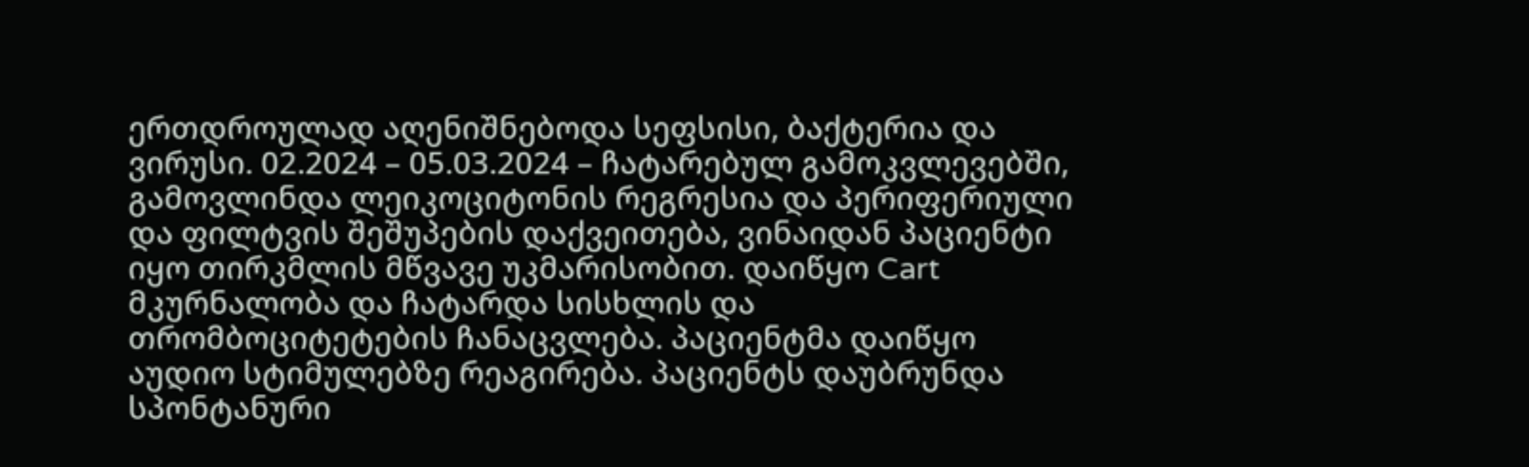ერთდროულად აღენიშნებოდა სეფსისი, ბაქტერია და ვირუსი. 02.2024 – 05.03.2024 – ჩატარებულ გამოკვლევებში, გამოვლინდა ლეიკოციტონის რეგრესია და პერიფერიული და ფილტვის შეშუპების დაქვეითება, ვინაიდან პაციენტი იყო თირკმლის მწვავე უკმარისობით. დაიწყო Cart მკურნალობა და ჩატარდა სისხლის და თრომბოციტეტების ჩანაცვლება. პაციენტმა დაიწყო აუდიო სტიმულებზე რეაგირება. პაციენტს დაუბრუნდა სპონტანური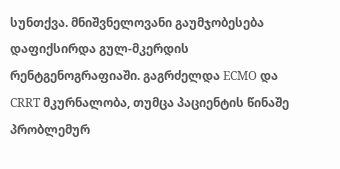სუნთქვა. მნიშვნელოვანი გაუმჯობესება დაფიქსირდა გულ-მკერდის რენტგენოგრაფიაში. გაგრძელდა ECMO და CRRT მკურნალობა, თუმცა პაციენტის წინაშე პრობლემურ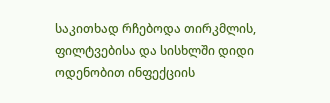საკითხად რჩებოდა თირკმლის, ფილტვებისა და სისხლში დიდი ოდენობით ინფექციის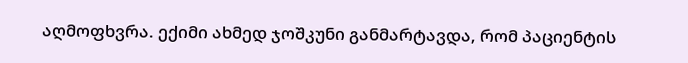აღმოფხვრა. ექიმი ახმედ ჯოშკუნი განმარტავდა, რომ პაციენტის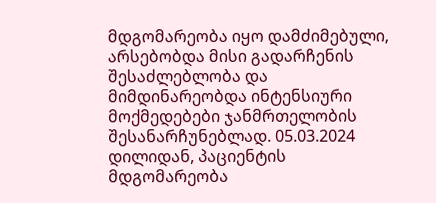მდგომარეობა იყო დამძიმებული, არსებობდა მისი გადარჩენის შესაძლებლობა და მიმდინარეობდა ინტენსიური მოქმედებები ჯანმრთელობის შესანარჩუნებლად. 05.03.2024 დილიდან, პაციენტის მდგომარეობა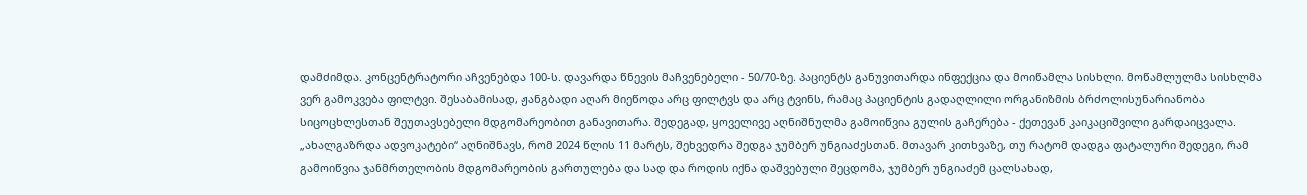დამძიმდა. კონცენტრატორი აჩვენებდა 100-ს. დავარდა წნევის მაჩვენებელი - 50/70-ზე. პაციენტს განუვითარდა ინფექცია და მოიწამლა სისხლი. მოწამლულმა სისხლმა ვერ გამოკვება ფილტვი. შესაბამისად, ჟანგბადი აღარ მიეწოდა არც ფილტვს და არც ტვინს, რამაც პაციენტის გადაღლილი ორგანიზმის ბრძოლისუნარიანობა სიცოცხლესთან შეუთავსებელი მდგომარეობით განავითარა. შედეგად, ყოველივე აღნიშნულმა გამოიწვია გულის გაჩერება - ქეთევან კაიკაციშვილი გარდაიცვალა. „ახალგაზრდა ადვოკატები“ აღნიშნავს, რომ 2024 წლის 11 მარტს, შეხვედრა შედგა ჯუმბერ უნგიაძესთან. მთავარ კითხვაზე, თუ რატომ დადგა ფატალური შედეგი, რამ გამოიწვია ჯანმრთელობის მდგომარეობის გართულება და სად და როდის იქნა დაშვებული შეცდომა, ჯუმბერ უნგიაძემ ცალსახად,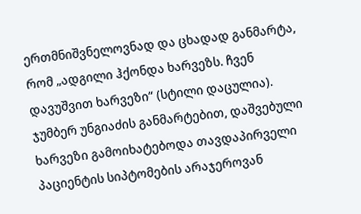ერთმნიშვნელოვნად და ცხადად განმარტა, რომ „ადგილი ჰქონდა ხარვეზს. ჩვენ დავუშვით ხარვეზი“ (სტილი დაცულია). ჯუმბერ უნგიაძის განმარტებით, დაშვებული ხარვეზი გამოიხატებოდა თავდაპირველი პაციენტის სიპტომების არაჯეროვან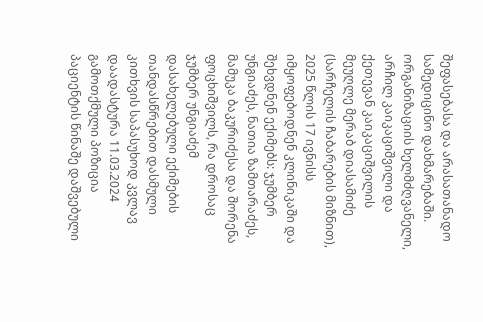შეფასებასა და არასათანადო სამედიცინო დახმარებაში. ორგანიზაციის ხელმძღვანელი, არჩილ კაიკაციშვილი და ქეთევან კაიკაციშვილის მეუღლე მერაბ დიასამიძე (სარჩელის ჩაბარების მიზნით), 2025 წლის 17 ივნისს იმყოფებოდნენ კლინიკაში და შეხვდნენ ექიმებს: ჯუმბერ უნგიაძეს, ნათია ზამთარაძეს, მამუკა ბაკურიძესა და შორენა ფოცხიშვილს, რა დროსაც ჯუმბერ უნგიაძემ დასახელებული ექიმების თანდასწრებით დასმული კითხვის საპასუხოდ კვლავ დაადასტურა 11.03.2024 გამოთქმული პოზიცია პაციენტის წინაშე დაშვებული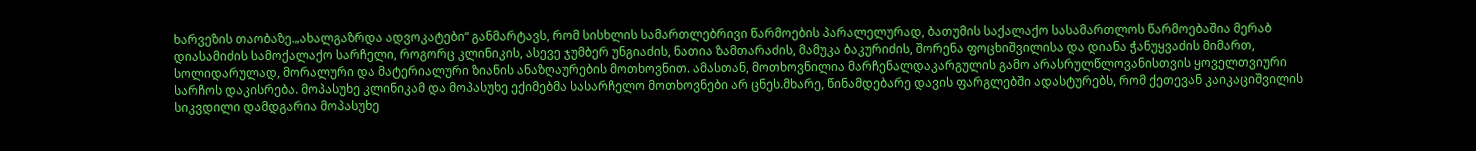ხარვეზის თაობაზე.„ახალგაზრდა ადვოკატები“ განმარტავს, რომ სისხლის სამართლებრივი წარმოების პარალელურად, ბათუმის საქალაქო სასამართლოს წარმოებაშია მერაბ დიასამიძის სამოქალაქო სარჩელი, როგორც კლინიკის, ასევე ჯუმბერ უნგიაძის, ნათია ზამთარაძის, მამუკა ბაკურიძის, შორენა ფოცხიშვილისა და დიანა ჭანუყვაძის მიმართ, სოლიდარულად, მორალური და მატერიალური ზიანის ანაზღაურების მოთხოვნით. ამასთან, მოთხოვნილია მარჩენალდაკარგულის გამო არასრულწლოვანისთვის ყოველთვიური სარჩოს დაკისრება. მოპასუხე კლინიკამ და მოპასუხე ექიმებმა სასარჩელო მოთხოვნები არ ცნეს.მხარე, წინამდებარე დავის ფარგლებში ადასტურებს, რომ ქეთევან კაიკაციშვილის სიკვდილი დამდგარია მოპასუხე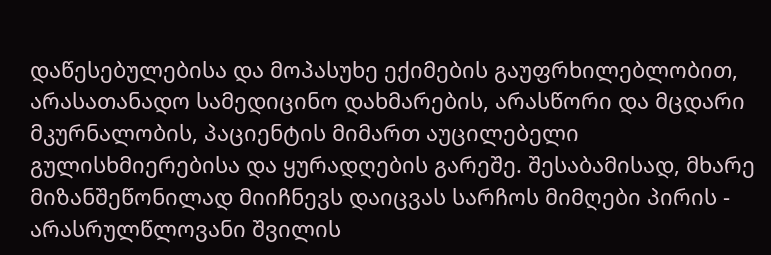დაწესებულებისა და მოპასუხე ექიმების გაუფრხილებლობით, არასათანადო სამედიცინო დახმარების, არასწორი და მცდარი მკურნალობის, პაციენტის მიმართ აუცილებელი გულისხმიერებისა და ყურადღების გარეშე. შესაბამისად, მხარე მიზანშეწონილად მიიჩნევს დაიცვას სარჩოს მიმღები პირის - არასრულწლოვანი შვილის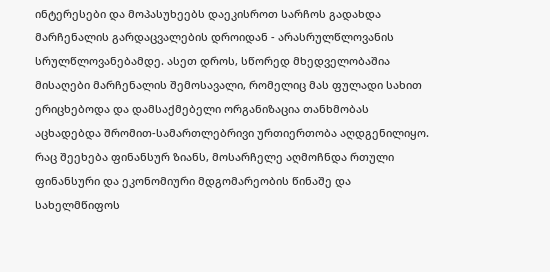ინტერესები და მოპასუხეებს დაეკისროთ სარჩოს გადახდა მარჩენალის გარდაცვალების დროიდან - არასრულწლოვანის სრულწლოვანებამდე. ასეთ დროს, სწორედ მხედველობაშია მისაღები მარჩენალის შემოსავალი, რომელიც მას ფულადი სახით ერიცხებოდა და დამსაქმებელი ორგანიზაცია თანხმობას აცხადებდა შრომით-სამართლებრივი ურთიერთობა აღდგენილიყო. რაც შეეხება ფინანსურ ზიანს, მოსარჩელე აღმოჩნდა რთული ფინანსური და ეკონომიური მდგომარეობის წინაშე და სახელმწიფოს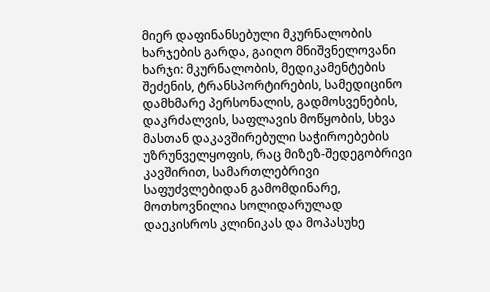მიერ დაფინანსებული მკურნალობის ხარჯების გარდა, გაიღო მნიშვნელოვანი ხარჯი: მკურნალობის, მედიკამენტების შეძენის, ტრანსპორტირების, სამედიცინო დამხმარე პერსონალის, გადმოსვენების, დაკრძალვის, საფლავის მოწყობის, სხვა მასთან დაკავშირებული საჭიროებების უზრუნველყოფის, რაც მიზეზ-შედეგობრივი კავშირით, სამართლებრივი საფუძვლებიდან გამომდინარე, მოთხოვნილია სოლიდარულად დაეკისროს კლინიკას და მოპასუხე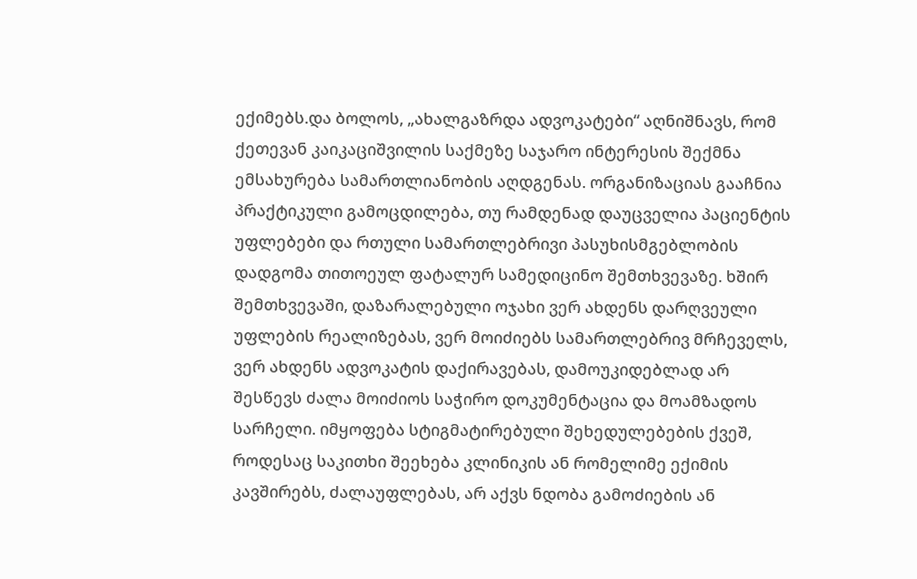ექიმებს.და ბოლოს, „ახალგაზრდა ადვოკატები“ აღნიშნავს, რომ ქეთევან კაიკაციშვილის საქმეზე საჯარო ინტერესის შექმნა ემსახურება სამართლიანობის აღდგენას. ორგანიზაციას გააჩნია პრაქტიკული გამოცდილება, თუ რამდენად დაუცველია პაციენტის უფლებები და რთული სამართლებრივი პასუხისმგებლობის დადგომა თითოეულ ფატალურ სამედიცინო შემთხვევაზე. ხშირ შემთხვევაში, დაზარალებული ოჯახი ვერ ახდენს დარღვეული უფლების რეალიზებას, ვერ მოიძიებს სამართლებრივ მრჩეველს, ვერ ახდენს ადვოკატის დაქირავებას, დამოუკიდებლად არ შესწევს ძალა მოიძიოს საჭირო დოკუმენტაცია და მოამზადოს სარჩელი. იმყოფება სტიგმატირებული შეხედულებების ქვეშ, როდესაც საკითხი შეეხება კლინიკის ან რომელიმე ექიმის კავშირებს, ძალაუფლებას, არ აქვს ნდობა გამოძიების ან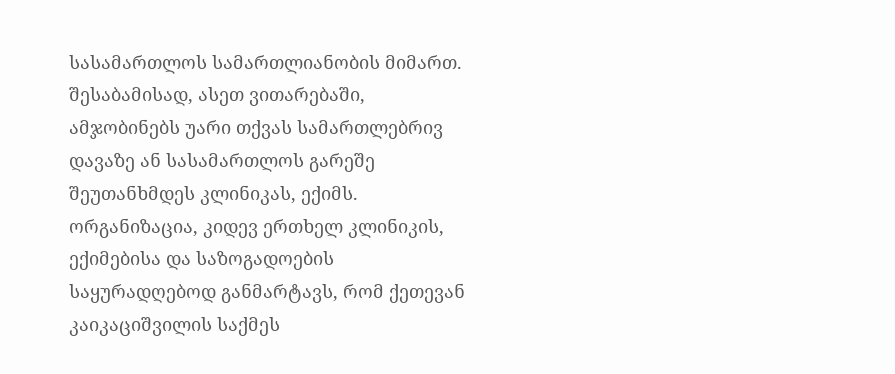სასამართლოს სამართლიანობის მიმართ. შესაბამისად, ასეთ ვითარებაში, ამჯობინებს უარი თქვას სამართლებრივ დავაზე ან სასამართლოს გარეშე შეუთანხმდეს კლინიკას, ექიმს. ორგანიზაცია, კიდევ ერთხელ კლინიკის, ექიმებისა და საზოგადოების საყურადღებოდ განმარტავს, რომ ქეთევან კაიკაციშვილის საქმეს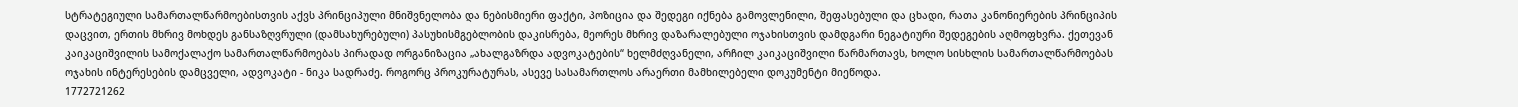სტრატეგიული სამართალწარმოებისთვის აქვს პრინციპული მნიშვნელობა და ნებისმიერი ფაქტი, პოზიცია და შედეგი იქნება გამოვლენილი, შეფასებული და ცხადი, რათა კანონიერების პრინციპის დაცვით, ერთის მხრივ მოხდეს განსაზღვრული (დამსახურებული) პასუხისმგებლობის დაკისრება, მეორეს მხრივ დაზარალებული ოჯახისთვის დამდგარი ნეგატიური შედეგების აღმოფხვრა. ქეთევან კაიკაციშვილის სამოქალაქო სამართალწარმოებას პირადად ორგანიზაცია „ახალგაზრდა ადვოკატების“ ხელმძღვანელი, არჩილ კაიკაციშვილი წარმართავს, ხოლო სისხლის სამართალწარმოებას ოჯახის ინტერესების დამცველი, ადვოკატი - ნიკა სადრაძე. როგორც პროკურატურას, ასევე სასამართლოს არაერთი მამხილებელი დოკუმენტი მიეწოდა.
1772721262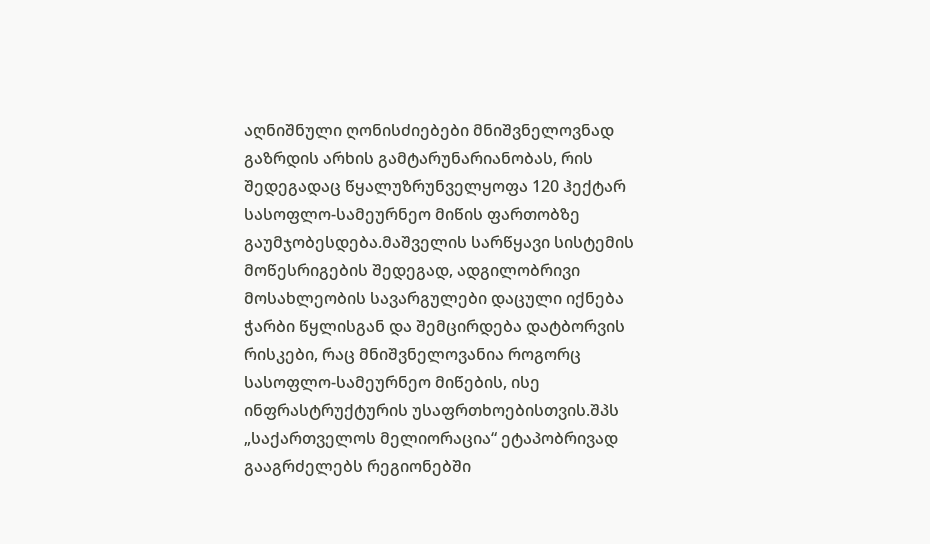აღნიშნული ღონისძიებები მნიშვნელოვნად გაზრდის არხის გამტარუნარიანობას, რის შედეგადაც წყალუზრუნველყოფა 120 ჰექტარ სასოფლო-სამეურნეო მიწის ფართობზე გაუმჯობესდება.მაშველის სარწყავი სისტემის მოწესრიგების შედეგად, ადგილობრივი მოსახლეობის სავარგულები დაცული იქნება ჭარბი წყლისგან და შემცირდება დატბორვის რისკები, რაც მნიშვნელოვანია როგორც სასოფლო-სამეურნეო მიწების, ისე ინფრასტრუქტურის უსაფრთხოებისთვის.შპს „საქართველოს მელიორაცია“ ეტაპობრივად გააგრძელებს რეგიონებში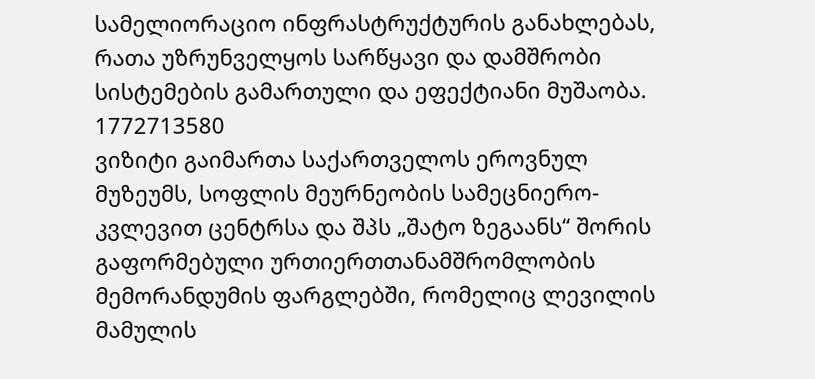სამელიორაციო ინფრასტრუქტურის განახლებას, რათა უზრუნველყოს სარწყავი და დამშრობი სისტემების გამართული და ეფექტიანი მუშაობა.
1772713580
ვიზიტი გაიმართა საქართველოს ეროვნულ მუზეუმს, სოფლის მეურნეობის სამეცნიერო-კვლევით ცენტრსა და შპს „შატო ზეგაანს“ შორის გაფორმებული ურთიერთთანამშრომლობის მემორანდუმის ფარგლებში, რომელიც ლევილის მამულის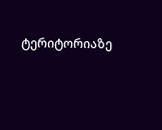ტერიტორიაზე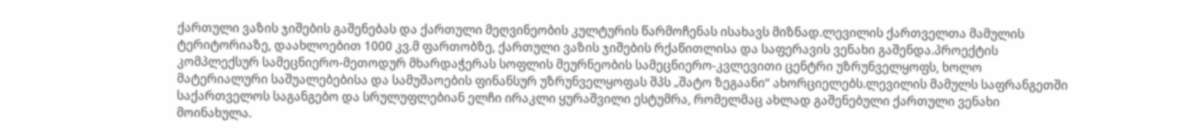ქართული ვაზის ჯიშების გაშენებას და ქართული მეღვინეობის კულტურის წარმოჩენას ისახავს მიზნად.ლევილის ქართველთა მამულის ტერიტორიაზე, დაახლოებით 1000 კვ.მ ფართობზე, ქართული ვაზის ჯიშების რქაწითლისა და საფერავის ვენახი გაშენდა.პროექტის კომპლექსურ სამეცნიერო-მეთოდურ მხარდაჭერას სოფლის მეურნეობის სამეცნიერო-კვლევითი ცენტრი უზრუნველყოფს, ხოლო მატერიალური საშუალებებისა და სამუშაოების ფინანსურ უზრუნველყოფას შპს „შატო ზეგაანი“ ახორციელებს.ლევილის მამულს საფრანგეთში საქართველოს საგანგებო და სრულუფლებიან ელჩი ირაკლი ყურაშვილი ესტუმრა, რომელმაც ახლად გაშენებული ქართული ვენახი მოინახულა.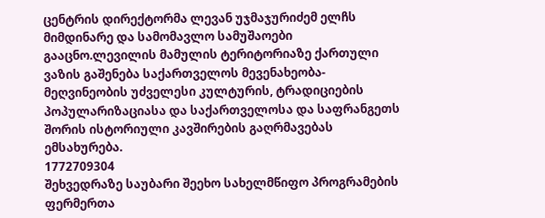ცენტრის დირექტორმა ლევან უჯმაჯურიძემ ელჩს მიმდინარე და სამომავლო სამუშაოები გააცნო.ლევილის მამულის ტერიტორიაზე ქართული ვაზის გაშენება საქართველოს მევენახეობა-მეღვინეობის უძველესი კულტურის, ტრადიციების პოპულარიზაციასა და საქართველოსა და საფრანგეთს შორის ისტორიული კავშირების გაღრმავებას ემსახურება.
1772709304
შეხვედრაზე საუბარი შეეხო სახელმწიფო პროგრამების ფერმერთა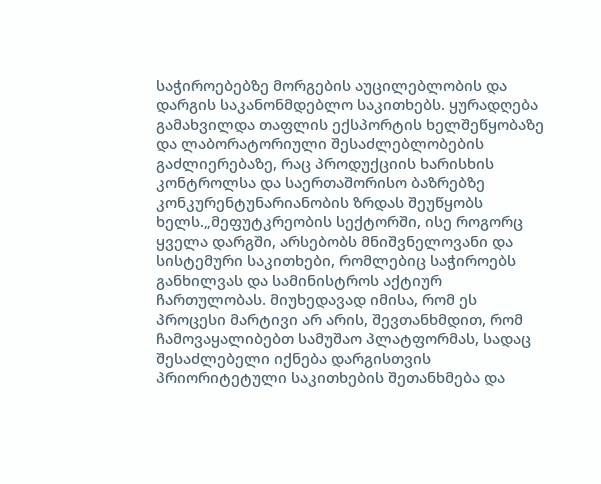საჭიროებებზე მორგების აუცილებლობის და დარგის საკანონმდებლო საკითხებს. ყურადღება გამახვილდა თაფლის ექსპორტის ხელშეწყობაზე და ლაბორატორიული შესაძლებლობების გაძლიერებაზე, რაც პროდუქციის ხარისხის კონტროლსა და საერთაშორისო ბაზრებზე კონკურენტუნარიანობის ზრდას შეუწყობს ხელს.„მეფუტკრეობის სექტორში, ისე როგორც ყველა დარგში, არსებობს მნიშვნელოვანი და სისტემური საკითხები, რომლებიც საჭიროებს განხილვას და სამინისტროს აქტიურ ჩართულობას. მიუხედავად იმისა, რომ ეს პროცესი მარტივი არ არის, შევთანხმდით, რომ ჩამოვაყალიბებთ სამუშაო პლატფორმას, სადაც შესაძლებელი იქნება დარგისთვის პრიორიტეტული საკითხების შეთანხმება და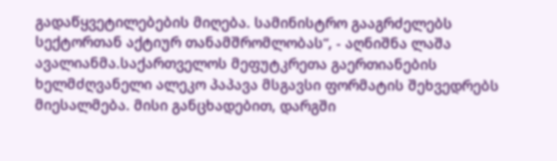გადაწყვეტილებების მიღება. სამინისტრო გააგრძელებს სექტორთან აქტიურ თანამშრომლობას“, - აღნიშნა ლაშა ავალიანმა.საქართველოს მეფუტკრეთა გაერთიანების ხელმძღვანელი ალეკო პაპავა მსგავსი ფორმატის შეხვედრებს მიესალმება. მისი განცხადებით, დარგში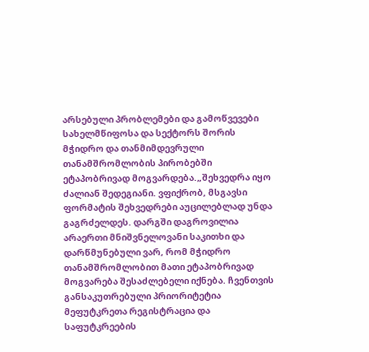არსებული პრობლემები და გამოწვევები სახელმწიფოსა და სექტორს შორის მჭიდრო და თანმიმდევრული თანამშრომლობის პირობებში ეტაპობრივად მოგვარდება.„შეხვედრა იყო ძალიან შედეგიანი. ვფიქრობ, მსგავსი ფორმატის შეხვედრები აუცილებლად უნდა გაგრძელდეს. დარგში დაგროვილია არაერთი მნიშვნელოვანი საკითხი და დარწმუნებული ვარ, რომ მჭიდრო თანამშრომლობით მათი ეტაპობრივად მოგვარება შესაძლებელი იქნება. ჩვენთვის განსაკუთრებული პრიორიტეტია მეფუტკრეთა რეგისტრაცია და საფუტკრეების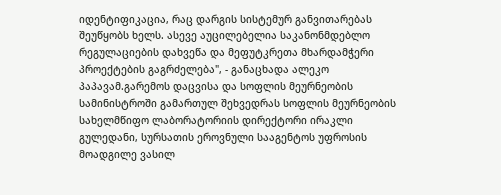იდენტიფიკაცია, რაც დარგის სისტემურ განვითარებას შეუწყობს ხელს. ასევე აუცილებელია საკანონმდებლო რეგულაციების დახვეწა და მეფუტკრეთა მხარდამჭერი პროექტების გაგრძელება", - განაცხადა ალეკო პაპავამ.გარემოს დაცვისა და სოფლის მეურნეობის სამინისტროში გამართულ შეხვედრას სოფლის მეურნეობის სახელმწიფო ლაბორატორიის დირექტორი ირაკლი გულედანი, სურსათის ეროვნული სააგენტოს უფროსის მოადგილე ვასილ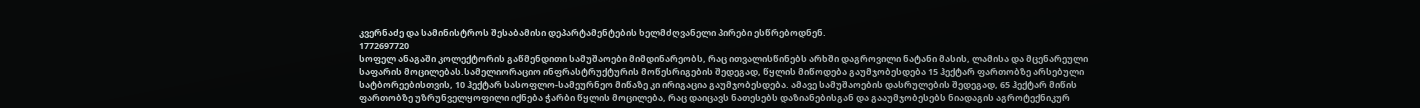კვერნაძე და სამინისტროს შესაბამისი დეპარტამენტების ხელმძღვანელი პირები ესწრებოდნენ.
1772697720
სოფელ ანაგაში კოლექტორის გაწმენდითი სამუშაოები მიმდინარეობს, რაც ითვალისწინებს არხში დაგროვილი ნატანი მასის, ლამისა და მცენარეული საფარის მოცილებას.სამელიორაციო ინფრასტრუქტურის მოწესრიგების შედეგად, წყლის მიწოდება გაუმჯობესდება 15 ჰექტარ ფართობზე არსებული სატბორეებისთვის, 10 ჰექტარ სასოფლო-სამეურნეო მიწაზე კი ირიგაცია გაუმჯობესდება. ამავე სამუშაოების დასრულების შედეგად, 65 ჰექტარ მიწის ფართობზე უზრუნველყოფილი იქნება ჭარბი წყლის მოცილება, რაც დაიცავს ნათესებს დაზიანებისგან და გააუმჯობესებს ნიადაგის აგროტექნიკურ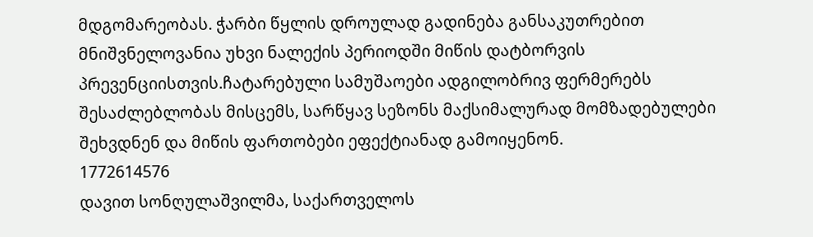მდგომარეობას. ჭარბი წყლის დროულად გადინება განსაკუთრებით მნიშვნელოვანია უხვი ნალექის პერიოდში მიწის დატბორვის პრევენციისთვის.ჩატარებული სამუშაოები ადგილობრივ ფერმერებს შესაძლებლობას მისცემს, სარწყავ სეზონს მაქსიმალურად მომზადებულები შეხვდნენ და მიწის ფართობები ეფექტიანად გამოიყენონ.
1772614576
დავით სონღულაშვილმა, საქართველოს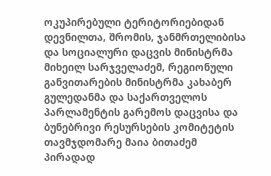ოკუპირებული ტერიტორიებიდან დევნილთა, შრომის, ჯანმრთელიბისა და სოციალური დაცვის მინისტრმა მიხეილ სარჯველაძემ, რეგიონული განვითარების მინისტრმა კახაბერ გულედანმა და საქართველოს პარლამენტის გარემოს დაცვისა და ბუნებრივი რესურსების კომიტეტის თავმჯდომარე მაია ბითაძემ პირადად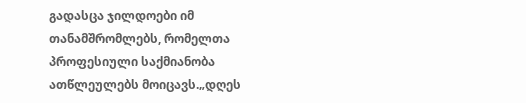გადასცა ჯილდოები იმ თანამშრომლებს, რომელთა პროფესიული საქმიანობა ათწლეულებს მოიცავს.„დღეს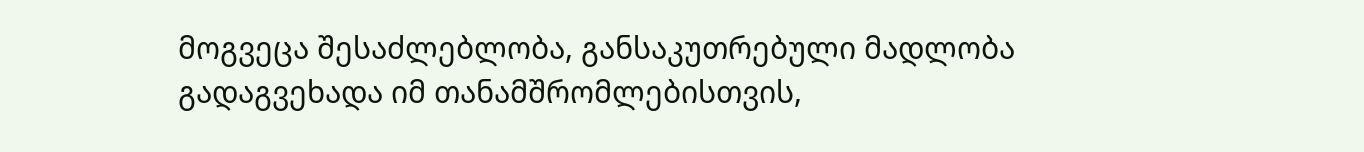მოგვეცა შესაძლებლობა, განსაკუთრებული მადლობა გადაგვეხადა იმ თანამშრომლებისთვის,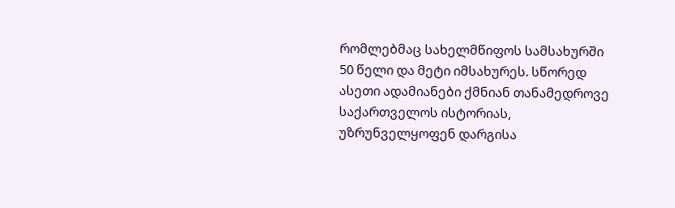რომლებმაც სახელმწიფოს სამსახურში 50 წელი და მეტი იმსახურეს. სწორედ ასეთი ადამიანები ქმნიან თანამედროვე საქართველოს ისტორიას, უზრუნველყოფენ დარგისა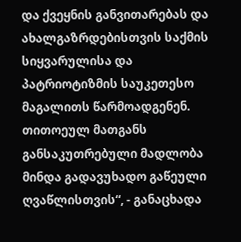და ქვეყნის განვითარებას და ახალგაზრდებისთვის საქმის სიყვარულისა და პატრიოტიზმის საუკეთესო მაგალითს წარმოადგენენ. თითოეულ მათგანს განსაკუთრებული მადლობა მინდა გადავუხადო გაწეული ღვაწლისთვის“, - განაცხადა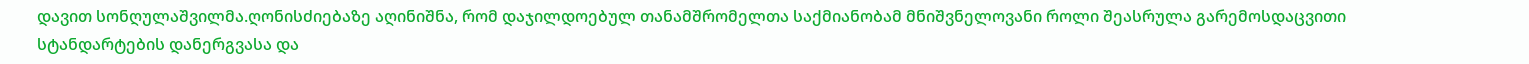დავით სონღულაშვილმა.ღონისძიებაზე აღინიშნა, რომ დაჯილდოებულ თანამშრომელთა საქმიანობამ მნიშვნელოვანი როლი შეასრულა გარემოსდაცვითი სტანდარტების დანერგვასა და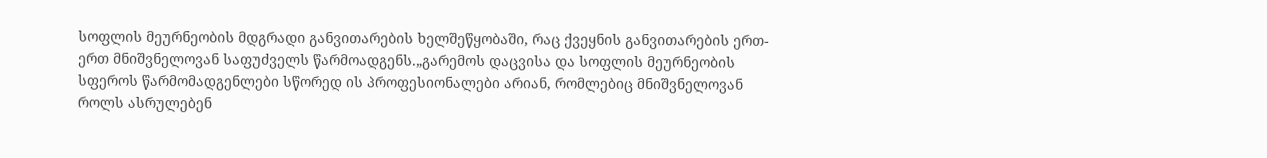სოფლის მეურნეობის მდგრადი განვითარების ხელშეწყობაში, რაც ქვეყნის განვითარების ერთ-ერთ მნიშვნელოვან საფუძველს წარმოადგენს.„გარემოს დაცვისა და სოფლის მეურნეობის სფეროს წარმომადგენლები სწორედ ის პროფესიონალები არიან, რომლებიც მნიშვნელოვან როლს ასრულებენ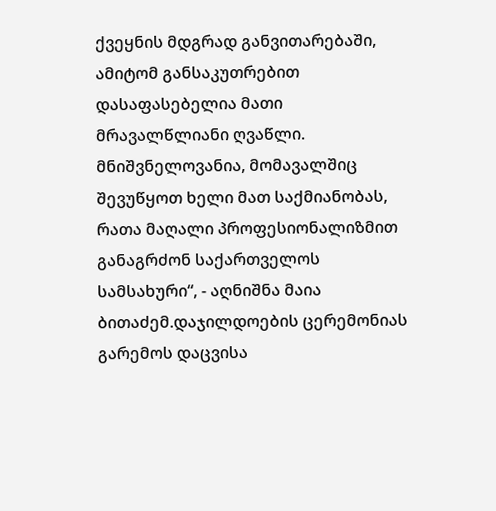ქვეყნის მდგრად განვითარებაში, ამიტომ განსაკუთრებით დასაფასებელია მათი მრავალწლიანი ღვაწლი. მნიშვნელოვანია, მომავალშიც შევუწყოთ ხელი მათ საქმიანობას, რათა მაღალი პროფესიონალიზმით განაგრძონ საქართველოს სამსახური“, - აღნიშნა მაია ბითაძემ.დაჯილდოების ცერემონიას გარემოს დაცვისა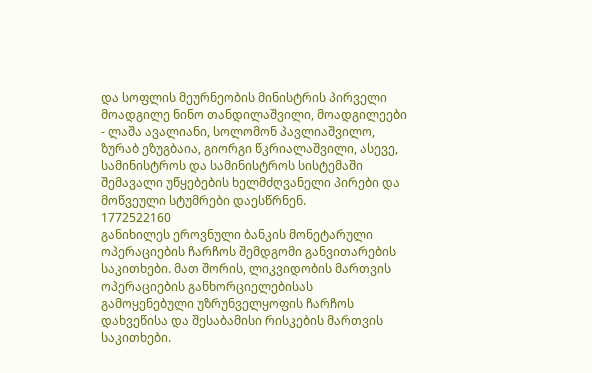და სოფლის მეურნეობის მინისტრის პირველი მოადგილე ნინო თანდილაშვილი, მოადგილეები - ლაშა ავალიანი, სოლომონ პავლიაშვილო, ზურაბ ეზუგბაია, გიორგი წკრიალაშვილი, ასევე, სამინისტროს და სამინისტროს სისტემაში შემავალი უწყებების ხელმძღვანელი პირები და მოწვეული სტუმრები დაესწრნენ.
1772522160
განიხილეს ეროვნული ბანკის მონეტარული ოპერაციების ჩარჩოს შემდგომი განვითარების საკითხები. მათ შორის, ლიკვიდობის მართვის ოპერაციების განხორციელებისას გამოყენებული უზრუნველყოფის ჩარჩოს დახვეწისა და შესაბამისი რისკების მართვის საკითხები.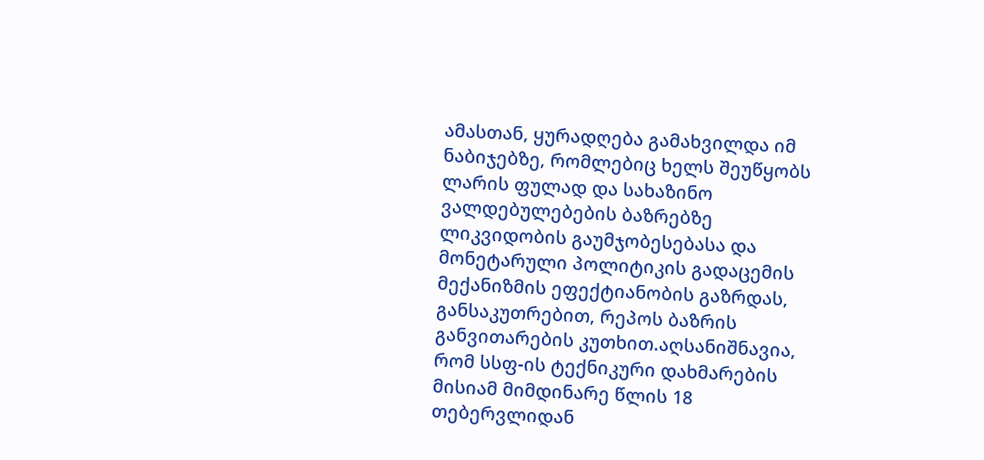ამასთან, ყურადღება გამახვილდა იმ ნაბიჯებზე, რომლებიც ხელს შეუწყობს ლარის ფულად და სახაზინო ვალდებულებების ბაზრებზე ლიკვიდობის გაუმჯობესებასა და მონეტარული პოლიტიკის გადაცემის მექანიზმის ეფექტიანობის გაზრდას, განსაკუთრებით, რეპოს ბაზრის განვითარების კუთხით.აღსანიშნავია, რომ სსფ-ის ტექნიკური დახმარების მისიამ მიმდინარე წლის 18 თებერვლიდან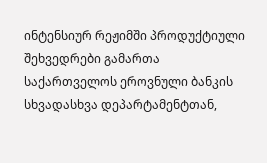ინტენსიურ რეჟიმში პროდუქტიული შეხვედრები გამართა საქართველოს ეროვნული ბანკის სხვადასხვა დეპარტამენტთან,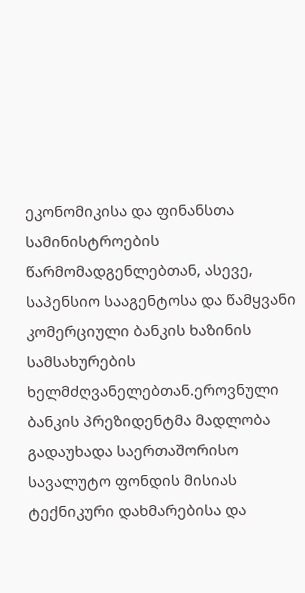ეკონომიკისა და ფინანსთა სამინისტროების წარმომადგენლებთან, ასევე, საპენსიო სააგენტოსა და წამყვანი კომერციული ბანკის ხაზინის სამსახურების ხელმძღვანელებთან.ეროვნული ბანკის პრეზიდენტმა მადლობა გადაუხადა საერთაშორისო სავალუტო ფონდის მისიას ტექნიკური დახმარებისა და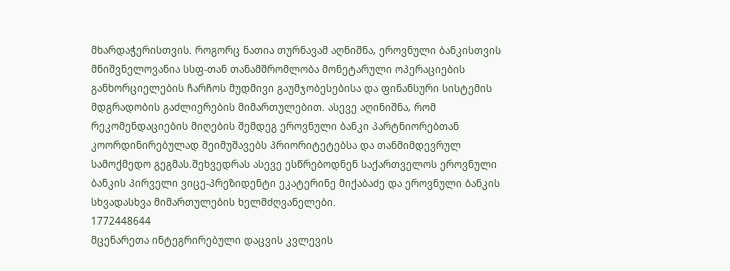მხარდაჭერისთვის. როგორც ნათია თურნავამ აღნიშნა, ეროვნული ბანკისთვის მნიშვნელოვანია სსფ-თან თანამშრომლობა მონეტარული ოპერაციების განხორციელების ჩარჩოს მუდმივი გაუმჯობესებისა და ფინანსური სისტემის მდგრადობის გაძლიერების მიმართულებით. ასევე აღინიშნა, რომ რეკომენდაციების მიღების შემდეგ ეროვნული ბანკი პარტნიორებთან კოორდინირებულად შეიმუშავებს პრიორიტეტებსა და თანმიმდევრულ სამოქმედო გეგმას.შეხვედრას ასევე ესწრებოდნენ საქართველოს ეროვნული ბანკის პირველი ვიცე-პრეზიდენტი ეკატერინე მიქაბაძე და ეროვნული ბანკის სხვადასხვა მიმართულების ხელმძღვანელები.
1772448644
მცენარეთა ინტეგრირებული დაცვის კვლევის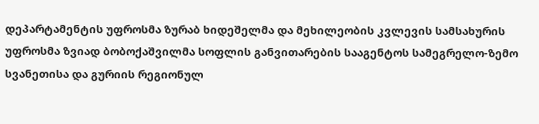დეპარტამენტის უფროსმა ზურაბ ხიდეშელმა და მეხილეობის კვლევის სამსახურის უფროსმა ზვიად ბობოქაშვილმა სოფლის განვითარების სააგენტოს სამეგრელო-ზემო სვანეთისა და გურიის რეგიონულ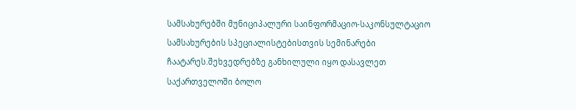სამსახურებში მუნიციპალური საინფორმაციო-საკონსულტაციო სამსახურების სპეციალისტებისთვის სემინარები ჩაატარეს.შეხვედრებზე განხილული იყო დასავლეთ საქართველოში ბოლო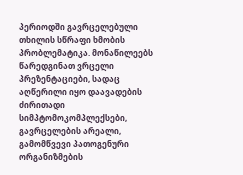პერიოდში გავრცელებული თხილის სწრაფი ხმობის პრობლემატიკა. მონაწილეებს წარედგინათ ვრცელი პრეზენტაციები, სადაც აღწერილი იყო დაავადების ძირითადი სიმპტომოკომპლექსები, გავრცელების არეალი, გამომწვევი პათოგენური ორგანიზმების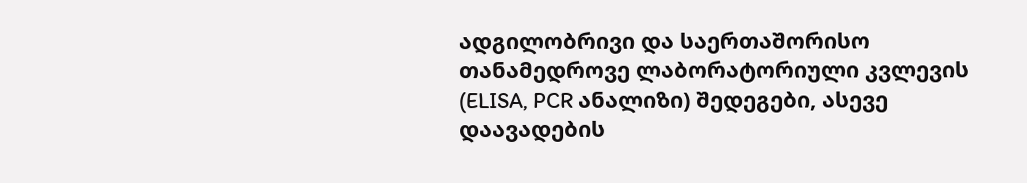ადგილობრივი და საერთაშორისო თანამედროვე ლაბორატორიული კვლევის (ELISA, PCR ანალიზი) შედეგები, ასევე დაავადების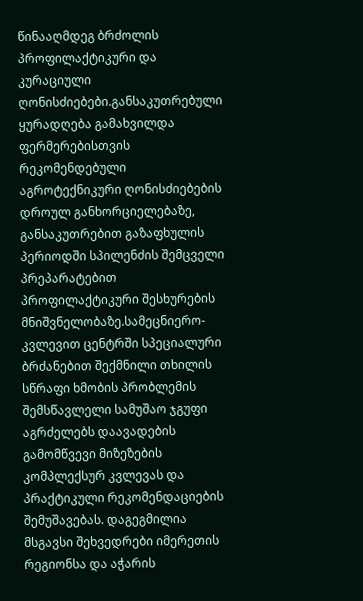წინააღმდეგ ბრძოლის პროფილაქტიკური და კურაციული ღონისძიებები.განსაკუთრებული ყურადღება გამახვილდა ფერმერებისთვის რეკომენდებული აგროტექნიკური ღონისძიებების დროულ განხორციელებაზე, განსაკუთრებით გაზაფხულის პერიოდში სპილენძის შემცველი პრეპარატებით პროფილაქტიკური შესხურების მნიშვნელობაზე.სამეცნიერო-კვლევით ცენტრში სპეციალური ბრძანებით შექმნილი თხილის სწრაფი ხმობის პრობლემის შემსწავლელი სამუშაო ჯგუფი აგრძელებს დაავადების გამომწვევი მიზეზების კომპლექსურ კვლევას და პრაქტიკული რეკომენდაციების შემუშავებას. დაგეგმილია მსგავსი შეხვედრები იმერეთის რეგიონსა და აჭარის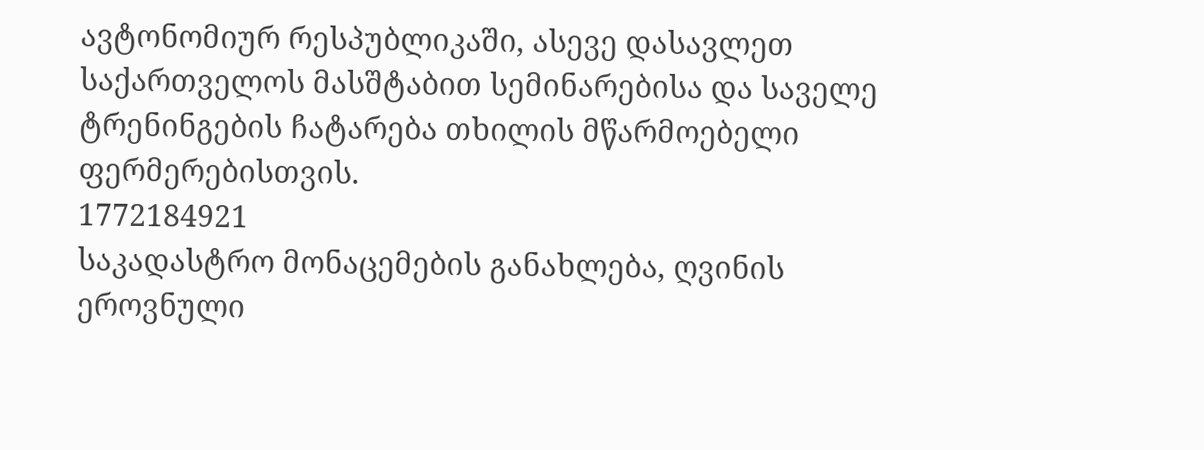ავტონომიურ რესპუბლიკაში, ასევე დასავლეთ საქართველოს მასშტაბით სემინარებისა და საველე ტრენინგების ჩატარება თხილის მწარმოებელი ფერმერებისთვის.
1772184921
საკადასტრო მონაცემების განახლება, ღვინის ეროვნული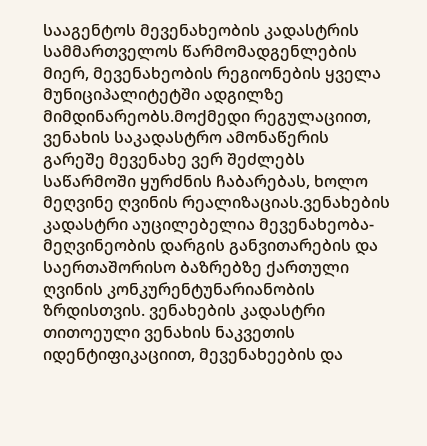სააგენტოს მევენახეობის კადასტრის სამმართველოს წარმომადგენლების მიერ, მევენახეობის რეგიონების ყველა მუნიციპალიტეტში ადგილზე მიმდინარეობს.მოქმედი რეგულაციით, ვენახის საკადასტრო ამონაწერის გარეშე მევენახე ვერ შეძლებს საწარმოში ყურძნის ჩაბარებას, ხოლო მეღვინე ღვინის რეალიზაციას.ვენახების კადასტრი აუცილებელია მევენახეობა-მეღვინეობის დარგის განვითარების და საერთაშორისო ბაზრებზე ქართული ღვინის კონკურენტუნარიანობის ზრდისთვის. ვენახების კადასტრი თითოეული ვენახის ნაკვეთის იდენტიფიკაციით, მევენახეების და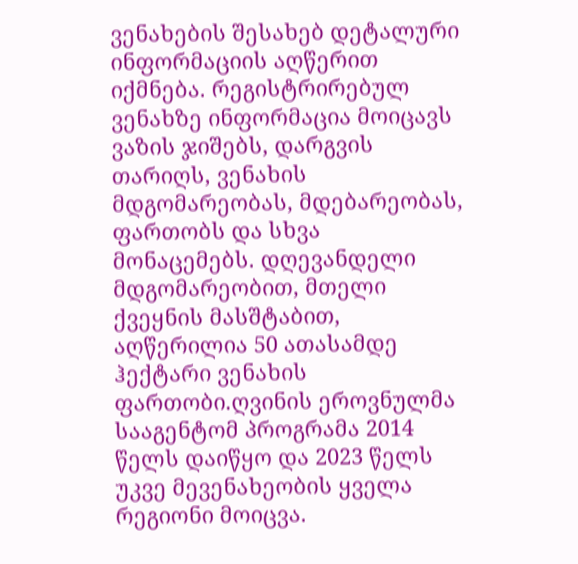ვენახების შესახებ დეტალური ინფორმაციის აღწერით იქმნება. რეგისტრირებულ ვენახზე ინფორმაცია მოიცავს ვაზის ჯიშებს, დარგვის თარიღს, ვენახის მდგომარეობას, მდებარეობას, ფართობს და სხვა მონაცემებს. დღევანდელი მდგომარეობით, მთელი ქვეყნის მასშტაბით, აღწერილია 50 ათასამდე ჰექტარი ვენახის ფართობი.ღვინის ეროვნულმა სააგენტომ პროგრამა 2014 წელს დაიწყო და 2023 წელს უკვე მევენახეობის ყველა რეგიონი მოიცვა.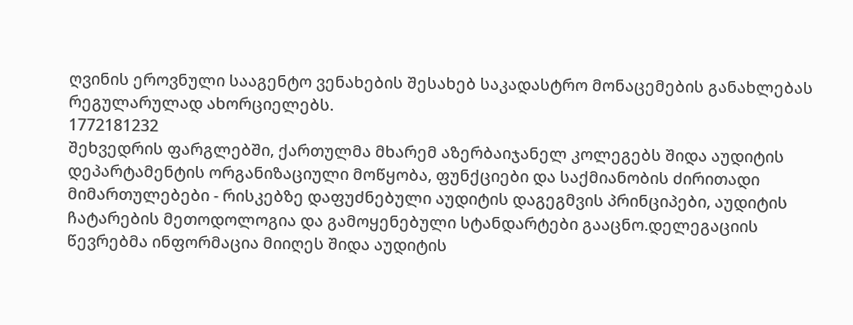ღვინის ეროვნული სააგენტო ვენახების შესახებ საკადასტრო მონაცემების განახლებას რეგულარულად ახორციელებს.
1772181232
შეხვედრის ფარგლებში, ქართულმა მხარემ აზერბაიჯანელ კოლეგებს შიდა აუდიტის დეპარტამენტის ორგანიზაციული მოწყობა, ფუნქციები და საქმიანობის ძირითადი მიმართულებები - რისკებზე დაფუძნებული აუდიტის დაგეგმვის პრინციპები, აუდიტის ჩატარების მეთოდოლოგია და გამოყენებული სტანდარტები გააცნო.დელეგაციის წევრებმა ინფორმაცია მიიღეს შიდა აუდიტის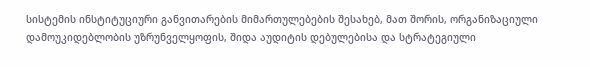სისტემის ინსტიტუციური განვითარების მიმართულებების შესახებ, მათ შორის, ორგანიზაციული დამოუკიდებლობის უზრუნველყოფის, შიდა აუდიტის დებულებისა და სტრატეგიული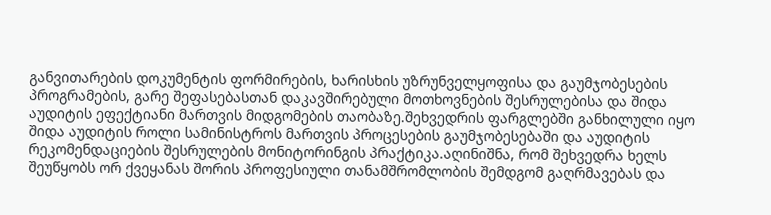განვითარების დოკუმენტის ფორმირების, ხარისხის უზრუნველყოფისა და გაუმჯობესების პროგრამების, გარე შეფასებასთან დაკავშირებული მოთხოვნების შესრულებისა და შიდა აუდიტის ეფექტიანი მართვის მიდგომების თაობაზე.შეხვედრის ფარგლებში განხილული იყო შიდა აუდიტის როლი სამინისტროს მართვის პროცესების გაუმჯობესებაში და აუდიტის რეკომენდაციების შესრულების მონიტორინგის პრაქტიკა.აღინიშნა, რომ შეხვედრა ხელს შეუწყობს ორ ქვეყანას შორის პროფესიული თანამშრომლობის შემდგომ გაღრმავებას და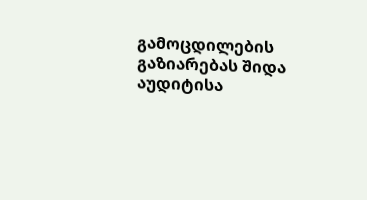გამოცდილების გაზიარებას შიდა აუდიტისა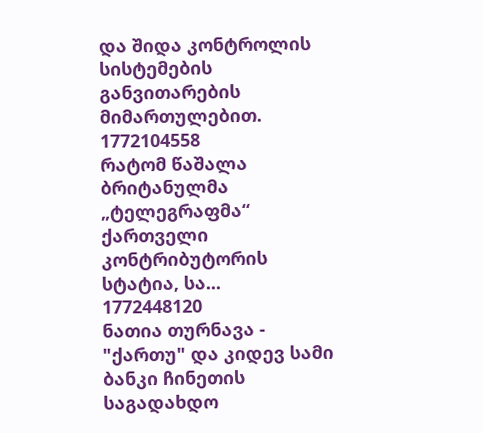და შიდა კონტროლის სისტემების განვითარების მიმართულებით.
1772104558
რატომ წაშალა ბრიტანულმა „ტელეგრაფმა“ ქართველი კონტრიბუტორის სტატია, სა...
1772448120
ნათია თურნავა - "ქართუ" და კიდევ სამი ბანკი ჩინეთის საგადახდო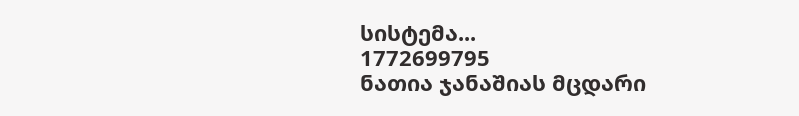სისტემა...
1772699795
ნათია ჯანაშიას მცდარი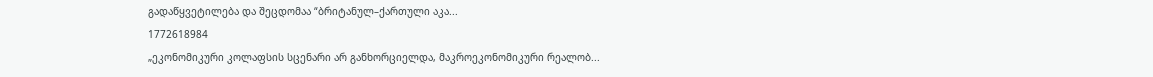გადაწყვეტილება და შეცდომაა “ბრიტანულ–ქართული აკა...
1772618984
„ეკონომიკური კოლაფსის სცენარი არ განხორციელდა, მაკროეკონომიკური რეალობ...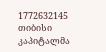1772632145
თიბისი კაპიტალმა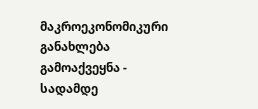მაკროეკონომიკური განახლება გამოაქვეყნა - სადამდე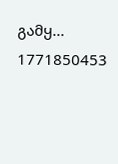გამყ...
1771850453